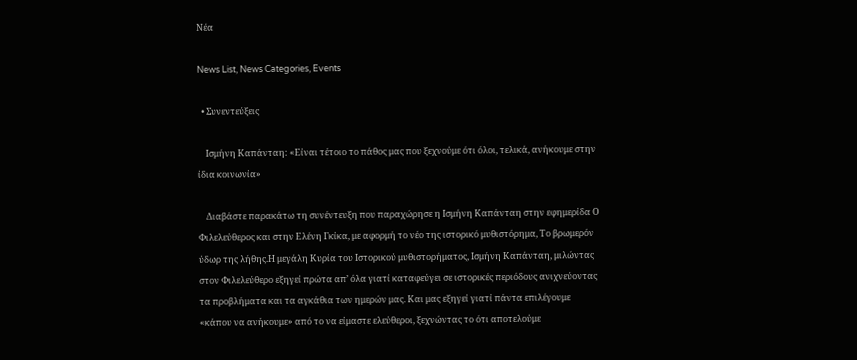Νέα

News List, News Categories, Events

  • Συνεντεύξεις

    Ισμήνη Καπάνταη: «Είναι τέτοιο το πάθος μας που ξεχνούμε ότι όλοι, τελικά, ανήκουμε στην ίδια κοινωνία»

    Διαβάστε παρακάτω τη συνέντευξη που παραχώρησε η Ισμήνη Καπάνταη στην εφημερίδα Ο Φιλελεύθερος και στην Ελένη Γκίκα, με αφορμή το νέο της ιστορικό μυθιστόρημα, Το βρωμερόν ύδωρ της λήθης.Η μεγάλη Κυρία του Ιστορικού μυθιστορήματος, Ισμήνη Καπάνταη, μιλώντας στον Φιλελεύθερο εξηγεί πρώτα απ’ όλα γιατί καταφεύγει σε ιστορικές περιόδους ανιχνεύοντας τα προβλήματα και τα αγκάθια των ημερών μας. Και μας εξηγεί γιατί πάντα επιλέγουμε «κάπου να ανήκουμε» από το να είμαστε ελεύθεροι, ξεχνώντας το ότι αποτελούμε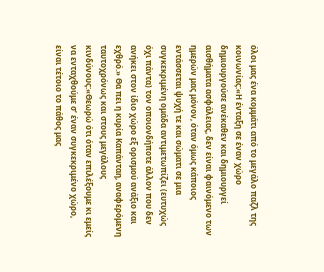όλοι μας ένα κομμάτι από το μεγάλο παζλ της κοινωνίας:«Η ένταξη σε έναν χώρο δημιουργούσε ανέκαθεν και δημιουργεί αισθήματα ασφάλειας, δεν είναι φαινόμενο των ημερών μας μόνον, όταν όμως κάποιος εντάσσεται ψυχή τε και σώματι σε μια συγκεκριμένη ομάδα αντιμετωπίζει (ευτυχώς όχι πάντα) τον οποιονδήποτε άλλον που δεν ανήκει στον ίδιο χώρο εξ ορισμού ανάξιο και εχθρό.» Θα πει η κυρία Καπάνταη, αναφερόμενη ταυτοχρόνως και στους μεγάλους κινδύνους:«Θεωρώ ότι όταν επιλέξουμε κι εμείς να ενταχθούμε σ’ έναν συγκεκριμένο χώρο, είναι τέτοιο το πάθος μας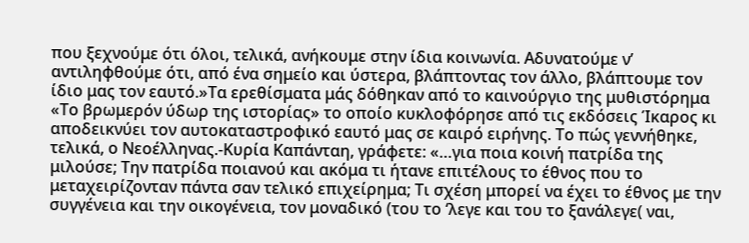που ξεχνούμε ότι όλοι, τελικά, ανήκουμε στην ίδια κοινωνία. Αδυνατούμε ν’ αντιληφθούμε ότι, από ένα σημείο και ύστερα, βλάπτοντας τον άλλο, βλάπτουμε τον ίδιο μας τον εαυτό.»Τα ερεθίσματα μάς δόθηκαν από το καινούργιο της μυθιστόρημα «Το βρωμερόν ύδωρ της ιστορίας» το οποίο κυκλοφόρησε από τις εκδόσεις Ίκαρος κι αποδεικνύει τον αυτοκαταστροφικό εαυτό μας σε καιρό ειρήνης. Το πώς γεννήθηκε, τελικά, ο Νεοέλληνας.-Κυρία Καπάνταη, γράφετε: «…για ποια κοινή πατρίδα της μιλούσε; Την πατρίδα ποιανού και ακόμα τι ήτανε επιτέλους το έθνος που το μεταχειρίζονταν πάντα σαν τελικό επιχείρημα; Τι σχέση μπορεί να έχει το έθνος με την συγγένεια και την οικογένεια, τον μοναδικό (του το ‘λεγε και του το ξανάλεγε( ναι,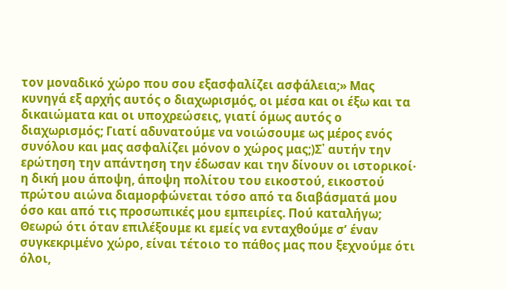τον μοναδικό χώρο που σου εξασφαλίζει ασφάλεια;» Μας κυνηγά εξ αρχής αυτός ο διαχωρισμός, οι μέσα και οι έξω και τα δικαιώματα και οι υποχρεώσεις, γιατί όμως αυτός ο διαχωρισμός; Γιατί αδυνατούμε να νοιώσουμε ως μέρος ενός συνόλου και μας ασφαλίζει μόνον ο χώρος μας;)Σ᾽ αυτήν την ερώτηση την απάντηση την έδωσαν και την δίνουν οι ιστορικοί· η δική μου άποψη, άποψη πολίτου του εικοστού, εικοστού πρώτου αιώνα διαμορφώνεται τόσο από τα διαβάσματά μου όσο και από τις προσωπικές μου εμπειρίες. Πού καταλήγω; Θεωρώ ότι όταν επιλέξουμε κι εμείς να ενταχθούμε σ’ έναν συγκεκριμένο χώρο, είναι τέτοιο το πάθος μας που ξεχνούμε ότι όλοι,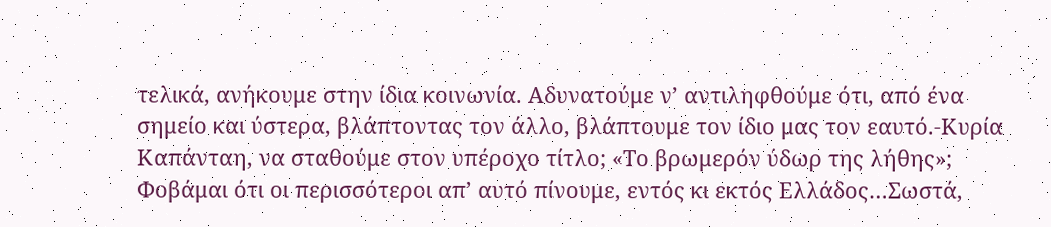τελικά, ανήκουμε στην ίδια κοινωνία. Αδυνατούμε ν’ αντιληφθούμε ότι, από ένα σημείο και ύστερα, βλάπτοντας τον άλλο, βλάπτουμε τον ίδιο μας τον εαυτό.-Κυρία Καπάνταη, να σταθούμε στον υπέροχο τίτλο; «Το βρωμερόν ύδωρ της λήθης»; Φοβάμαι ότι οι περισσότεροι απ’ αυτό πίνουμε, εντός κι εκτός Ελλάδος…Σωστά,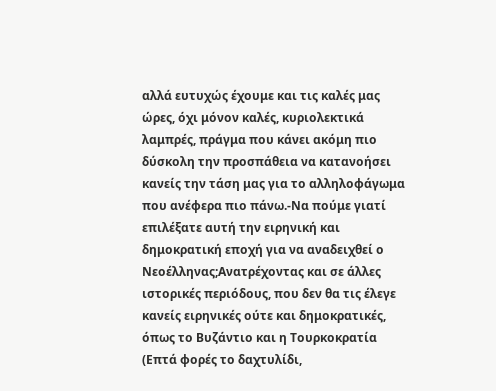αλλά ευτυχώς έχουμε και τις καλές μας ώρες, όχι μόνον καλές, κυριολεκτικά λαμπρές, πράγμα που κάνει ακόμη πιο δύσκολη την προσπάθεια να κατανοήσει κανείς την τάση μας για το αλληλοφάγωμα που ανέφερα πιο πάνω.-Να πούμε γιατί επιλέξατε αυτή την ειρηνική και δημοκρατική εποχή για να αναδειχθεί ο Νεοέλληνας;Ανατρέχοντας και σε άλλες ιστορικές περιόδους, που δεν θα τις έλεγε κανείς ειρηνικές ούτε και δημοκρατικές, όπως το Βυζάντιο και η Τουρκοκρατία (Επτά φορές το δαχτυλίδι,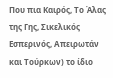Που πια Καιρός, Το Άλας της Γης, Σικελικός Εσπερινός, Απειρωτάν και Τούρκων) το ίδιο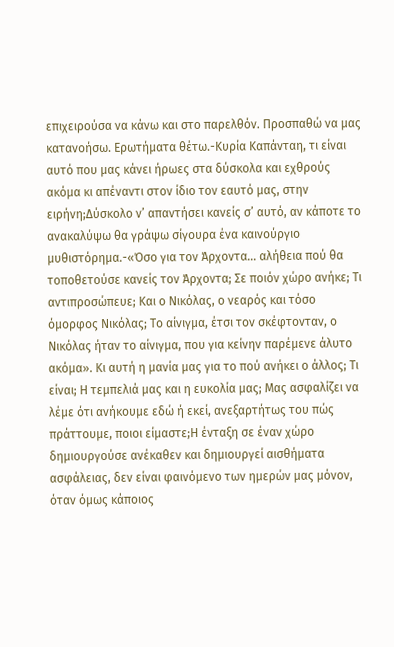επιχειρούσα να κάνω και στο παρελθόν. Προσπαθώ να μας κατανοήσω. Ερωτήματα θέτω.-Κυρία Καπάνταη, τι είναι αυτό που μας κάνει ήρωες στα δύσκολα και εχθρούς ακόμα κι απέναντι στον ίδιο τον εαυτό μας, στην ειρήνη;Δύσκολο ν’ απαντήσει κανείς σ’ αυτό, αν κάποτε το ανακαλύψω θα γράψω σίγουρα ένα καινούργιο μυθιστόρημα.-«Όσο για τον Άρχοντα… αλήθεια πού θα τοποθετούσε κανείς τον Άρχοντα; Σε ποιόν χώρο ανήκε; Τι αντιπροσώπευε; Και ο Νικόλας, ο νεαρός και τόσο όμορφος Νικόλας; Το αίνιγμα, έτσι τον σκέφτονταν, ο Νικόλας ήταν το αίνιγμα, που για κείνην παρέμενε άλυτο ακόμα». Κι αυτή η μανία μας για το πού ανήκει ο άλλος; Τι είναι; Η τεμπελιά μας και η ευκολία μας; Μας ασφαλίζει να λέμε ότι ανήκουμε εδώ ή εκεί, ανεξαρτήτως του πώς πράττουμε, ποιοι είμαστε;Η ένταξη σε έναν χώρο δημιουργούσε ανέκαθεν και δημιουργεί αισθήματα ασφάλειας, δεν είναι φαινόμενο των ημερών μας μόνον, όταν όμως κάποιος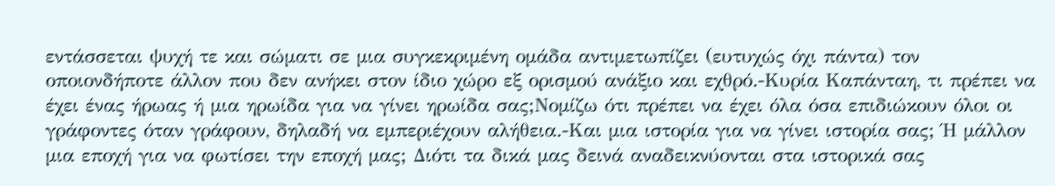εντάσσεται ψυχή τε και σώματι σε μια συγκεκριμένη ομάδα αντιμετωπίζει (ευτυχώς όχι πάντα) τον οποιονδήποτε άλλον που δεν ανήκει στον ίδιο χώρο εξ ορισμού ανάξιο και εχθρό.-Κυρία Καπάνταη, τι πρέπει να έχει ένας ήρωας ή μια ηρωίδα για να γίνει ηρωίδα σας;Νομίζω ότι πρέπει να έχει όλα όσα επιδιώκουν όλοι οι γράφοντες όταν γράφουν, δηλαδή να εμπεριέχουν αλήθεια.-Και μια ιστορία για να γίνει ιστορία σας; Ή μάλλον μια εποχή για να φωτίσει την εποχή μας; Διότι τα δικά μας δεινά αναδεικνύονται στα ιστορικά σας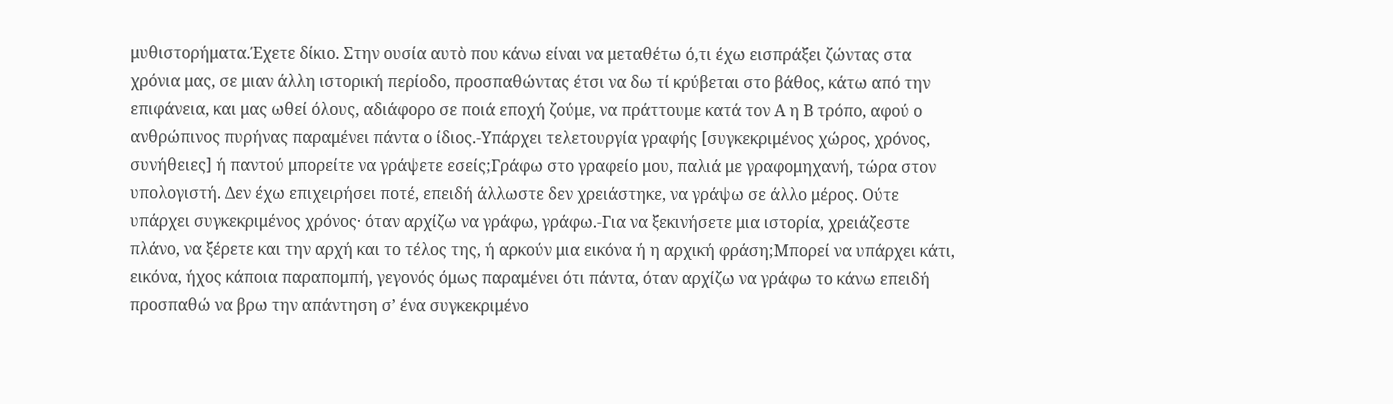μυθιστορήματα.Έχετε δίκιο. Στην ουσία αυτὸ που κάνω είναι να μεταθέτω ό,τι έχω εισπράξει ζώντας στα χρόνια μας, σε μιαν άλλη ιστορική περίοδο, προσπαθώντας έτσι να δω τί κρύβεται στο βάθος, κάτω από την επιφάνεια, και μας ωθεί όλους, αδιάφορο σε ποιά εποχή ζούμε, να πράττουμε κατά τον Α η Β τρόπο, αφού ο ανθρώπινος πυρήνας παραμένει πάντα ο ίδιος.-Υπάρχει τελετουργία γραφής [συγκεκριμένος χώρος, χρόνος, συνήθειες] ή παντού μπορείτε να γράψετε εσείς;Γράφω στο γραφείο μου, παλιά με γραφομηχανή, τώρα στον υπολογιστή. Δεν έχω επιχειρήσει ποτέ, επειδή άλλωστε δεν χρειάστηκε, να γράψω σε άλλο μέρος. Ούτε υπάρχει συγκεκριμένος χρόνος· όταν αρχίζω να γράφω, γράφω.-Για να ξεκινήσετε μια ιστορία, χρειάζεστε πλάνο, να ξέρετε και την αρχή και το τέλος της, ή αρκούν μια εικόνα ή η αρχική φράση;Μπορεί να υπάρχει κάτι, εικόνα, ήχος κάποια παραπομπή, γεγονός όμως παραμένει ότι πάντα, όταν αρχίζω να γράφω το κάνω επειδή προσπαθώ να βρω την απάντηση σ’ ένα συγκεκριμένο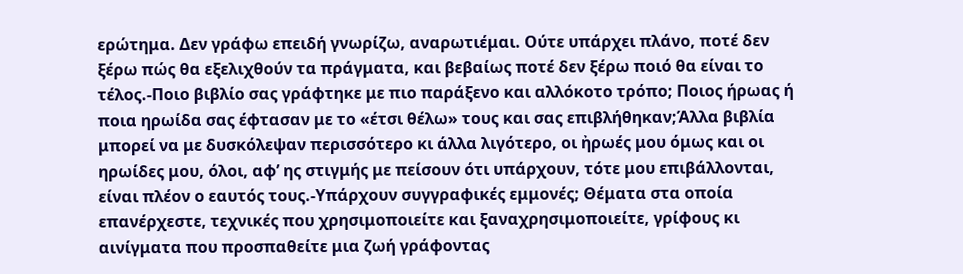ερώτημα. Δεν γράφω επειδή γνωρίζω, αναρωτιέμαι. Ούτε υπάρχει πλάνο, ποτέ δεν ξέρω πώς θα εξελιχθούν τα πράγματα, και βεβαίως ποτέ δεν ξέρω ποιό θα είναι το τέλος.-Ποιο βιβλίο σας γράφτηκε με πιο παράξενο και αλλόκοτο τρόπο; Ποιος ήρωας ή ποια ηρωίδα σας έφτασαν με το «έτσι θέλω» τους και σας επιβλήθηκαν;Άλλα βιβλία μπορεί να με δυσκόλεψαν περισσότερο κι άλλα λιγότερο, οι ἠρωές μου όμως και οι ηρωίδες μου, όλοι, αφ’ ης στιγμής με πείσουν ότι υπάρχουν, τότε μου επιβάλλονται, είναι πλέον ο εαυτός τους.-Υπάρχουν συγγραφικές εμμονές; Θέματα στα οποία επανέρχεστε, τεχνικές που χρησιμοποιείτε και ξαναχρησιμοποιείτε, γρίφους κι αινίγματα που προσπαθείτε μια ζωή γράφοντας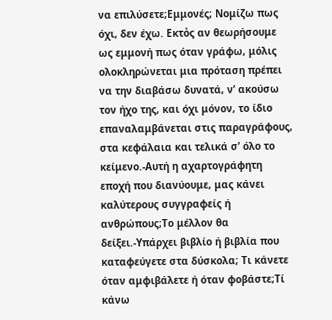να επιλύσετε;Εμμονές; Νομίζω πως όχι, δεν έχω. Εκτὀς αν θεωρήσουμε ως εμμονή πως όταν γράφω, μόλις ολοκληρώνεται μια πρόταση πρέπει να την διαβάσω δυνατά, ν’ ακούσω τον ήχο της, και όχι μόνον, το ίδιο επαναλαμβάνεται στις παραγράφους, στα κεφάλαια και τελικά σ’ όλο το κείμενο.-Αυτή η αχαρτογράφητη εποχή που διανύουμε, μας κάνει καλύτερους συγγραφείς ή ανθρώπους;Το μέλλον θα δείξει.-Υπάρχει βιβλίο ή βιβλία που καταφεύγετε στα δύσκολα; Τι κάνετε όταν αμφιβάλετε ή όταν φοβάστε;Τί κάνω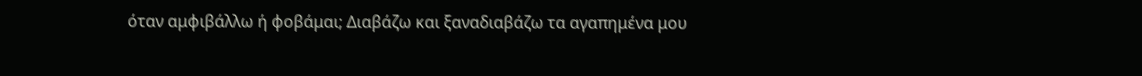όταν αμφιβάλλω ή φοβάμαι; Διαβάζω και ξαναδιαβάζω τα αγαπημένα μου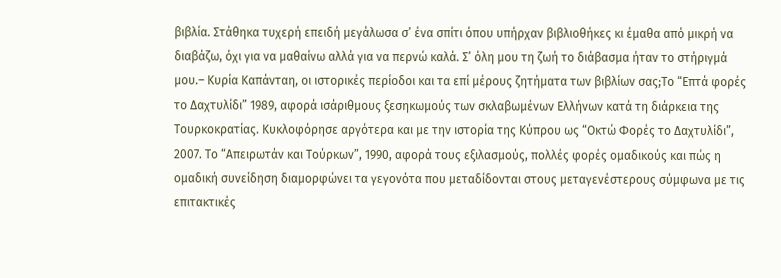βιβλία. Στάθηκα τυχερή επειδή μεγάλωσα σ’ ένα σπίτι όπου υπήρχαν βιβλιοθήκες κι έμαθα από μικρή να διαβάζω, όχι για να μαθαίνω αλλά για να περνώ καλά. Σ’ όλη μου τη ζωή το διάβασμα ήταν το στήριγμά μου.– Κυρία Καπάνταη, οι ιστορικές περίοδοι και τα επί μέρους ζητήματα των βιβλίων σας;Το “Επτά φορές το Δαχτυλίδι” 1989, αφορά ισάριθμους ξεσηκωμούς των σκλαβωμένων Ελλήνων κατά τη διάρκεια της Τουρκοκρατίας. Κυκλοφόρησε αργότερα και με την ιστορία της Κύπρου ως “Οκτώ Φορές το Δαχτυλίδι”, 2007. Το “Απειρωτάν και Τούρκων”, 1990, αφορά τους εξιλασμούς, πολλές φορές ομαδικούς και πώς η ομαδική συνείδηση διαμορφώνει τα γεγονότα που μεταδίδονται στους μεταγενέστερους σύμφωνα με τις επιτακτικές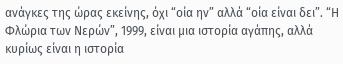ανάγκες της ώρας εκείνης, όχι “οία ην” αλλά “οία είναι δει”. “Η Φλώρια των Νερών”, 1999, είναι μια ιστορία αγάπης, αλλά κυρίως είναι η ιστορία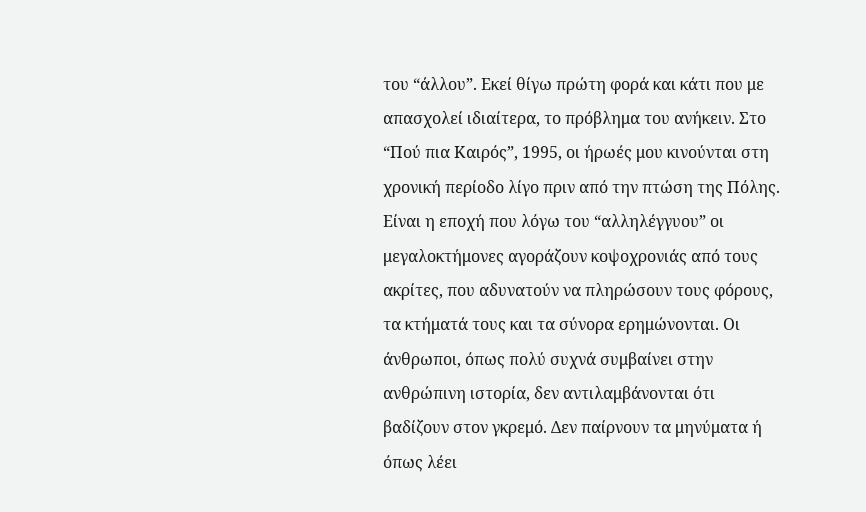του “άλλου”. Εκεί θίγω πρώτη φορά και κάτι που με απασχολεί ιδιαίτερα, το πρόβλημα του ανήκειν. Στο “Πού πια Καιρός”, 1995, οι ήρωές μου κινούνται στη χρονική περίοδο λίγο πριν από την πτώση της Πόλης. Είναι η εποχή που λόγω του “αλληλέγγυου” οι μεγαλοκτήμονες αγοράζουν κοψοχρονιάς από τους ακρίτες, που αδυνατούν να πληρώσουν τους φόρους, τα κτήματά τους και τα σύνορα ερημώνονται. Οι άνθρωποι, όπως πολύ συχνά συμβαίνει στην ανθρώπινη ιστορία, δεν αντιλαμβάνονται ότι βαδίζουν στον γκρεμό. Δεν παίρνουν τα μηνύματα ή όπως λέει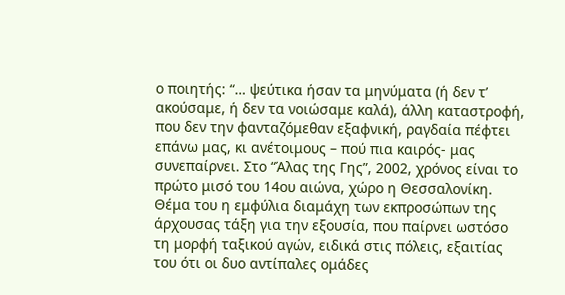ο ποιητής: “… ψεύτικα ήσαν τα μηνύματα (ή δεν τ’ ακούσαμε, ή δεν τα νοιώσαμε καλά), άλλη καταστροφή, που δεν την φανταζόμεθαν εξαφνική, ραγδαία πέφτει επάνω μας, κι ανέτοιμους – πού πια καιρός- μας συνεπαίρνει. Στο “Άλας της Γης”, 2002, χρόνος είναι το πρώτο μισό του 14ου αιώνα, χώρο η Θεσσαλονίκη. Θέμα του η εμφύλια διαμάχη των εκπροσώπων της άρχουσας τάξη για την εξουσία, που παίρνει ωστόσο τη μορφή ταξικού αγών, ειδικά στις πόλεις, εξαιτίας του ότι οι δυο αντίπαλες ομάδες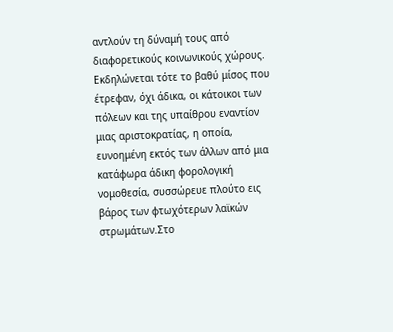αντλούν τη δύναμή τους από διαφορετικούς κοινωνικούς χώρους. Εκδηλώνεται τότε το βαθύ μίσος που έτρεφαν, όχι άδικα, οι κάτοικοι των πόλεων και της υπαίθρου εναντίον μιας αριστοκρατίας, η οποία, ευνοημένη εκτός των άλλων από μια κατάφωρα άδικη φορολογική νομοθεσία, συσσώρευε πλούτο εις βάρος των φτωχότερων λαϊκών στρωμάτων.Στο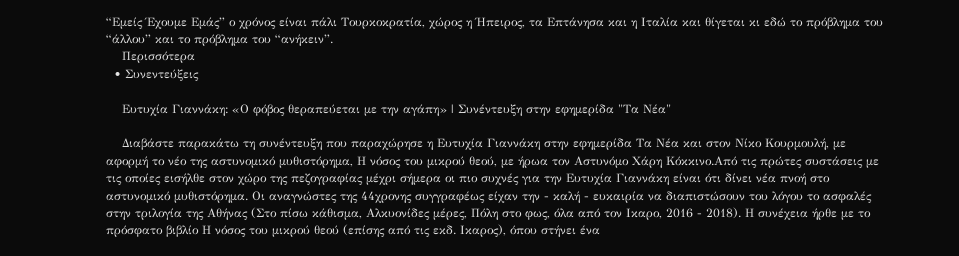“Εμείς Έχουμε Εμάς” ο χρόνος είναι πάλι Τουρκοκρατία, χώρος η Ήπειρος, τα Επτάνησα και η Ιταλία και θίγεται κι εδώ το πρόβλημα του “άλλου” και το πρόβλημα του “ανήκειν”.
    Περισσότερα
  • Συνεντεύξεις

    Ευτυχία Γιαννάκη: «Ο φόβος θεραπεύεται με την αγάπη» | Συνέντευξη στην εφημερίδα "Τα Νέα"

    Διαβάστε παρακάτω τη συνέντευξη που παραχώρησε η Ευτυχία Γιαννάκη στην εφημερίδα Τα Νέα και στον Νίκο Κουρμουλή, με αφορμή το νέο της αστυνομικό μυθιστόρημα, Η νόσος του μικρού θεού, με ήρωα τον Αστυνόμο Χάρη Κόκκινο.Από τις πρώτες συστάσεις με τις οποίες εισήλθε στον χώρο της πεζογραφίας μέχρι σήμερα οι πιο συχνές για την Ευτυχία Γιαννάκη είναι ότι δίνει νέα πνοή στο αστυνομικό μυθιστόρημα. Οι αναγνώστες της 44χρονης συγγραφέως είχαν την - καλή - ευκαιρία να διαπιστώσουν του λόγου το ασφαλές στην τριλογία της Αθήνας (Στο πίσω κάθισμα, Αλκυονίδες μέρες, Πόλη στο φως, όλα από τον Ικαρο, 2016 - 2018). Η συνέχεια ήρθε με το πρόσφατο βιβλίο Η νόσος του μικρού θεού (επίσης από τις εκδ. Ικαρος), όπου στήνει ένα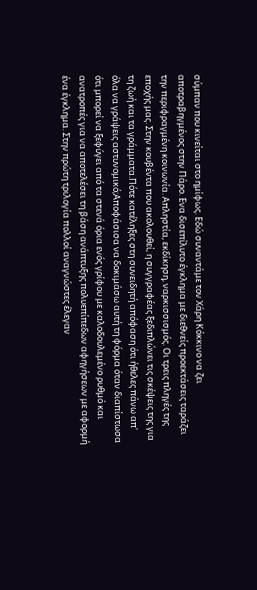σύμπαν που κινείται στο ημίφως. Εδώ συναντάμε τον Χάρη Κόκκινο να ζει αποτραβηγμένος στην Πάρο. Ενα δισεπίλυτο έγκλημα με διεθνείς προεκτάσεις ταράζει την περιφραγμένη κοινωνία. Απληστία, εκδίκηση, ναρκισσισμός. Οι τρεις πληγές της εποχής μας. Στην κουβέντα που ακολουθεί, η συγγραφέας ξεδιπλώνει τις σκέψεις της για τη ζωή και τα γράμματα.Πότε κατέληξες στη συνειδητή απόφαση ότι ήθελες πάνω απ' όλα να γράψεις αστυνομικό;Αποφάσισα να δοκιμάσω αυτή τη φόρμα όταν διαπίστωσα ότι μπορεί να ξεφύγει από τα στενά όρια ενός γρίφου με καλοδουλεμένο ρυθμό και ανατροπές για να αποτελέσει τη βάση ανάπτυξης πολυεπίπεδων αφηγήσεων με αφορμή ένα έγκλημα. Στην πρώτη τριλογία πολλοί αναγνώστες έλεγαν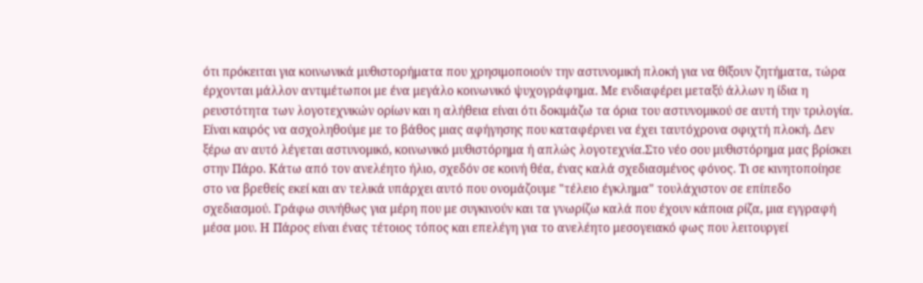ότι πρόκειται για κοινωνικά μυθιστορήματα που χρησιμοποιούν την αστυνομική πλοκή για να θίξουν ζητήματα, τώρα έρχονται μάλλον αντιμέτωποι με ένα μεγάλο κοινωνικό ψυχογράφημα. Με ενδιαφέρει μεταξύ άλλων η ίδια η ρευστότητα των λογοτεχνικών ορίων και η αλήθεια είναι ότι δοκιμάζω τα όρια του αστυνομικού σε αυτή την τριλογία. Είναι καιρός να ασχοληθούμε με το βάθος μιας αφήγησης που καταφέρνει να έχει ταυτόχρονα σφιχτή πλοκή. Δεν ξέρω αν αυτό λέγεται αστυνομικό, κοινωνικό μυθιστόρημα ή απλώς λογοτεχνία.Στο νέο σου μυθιστόρημα μας βρίσκει στην Πάρο. Κάτω από τον ανελέητο ήλιο, σχεδόν σε κοινή θέα, ένας καλά σχεδιασμένος φόνος. Τι σε κινητοποίησε στο να βρεθείς εκεί και αν τελικά υπάρχει αυτό που ονομάζουμε "τέλειο έγκλημα" τουλάχιστον σε επίπεδο σχεδιασμού. Γράφω συνήθως για μέρη που με συγκινούν και τα γνωρίζω καλά που έχουν κάποια ρίζα, μια εγγραφή μέσα μου. Η Πάρος είναι ένας τέτοιος τόπος και επελέγη για το ανελέητο μεσογειακό φως που λειτουργεί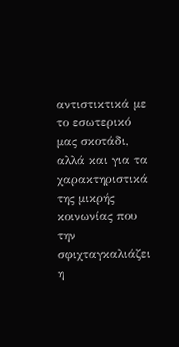αντιστικτικά με το εσωτερικό μας σκοτάδι, αλλά και για τα χαρακτηριστικά της μικρής κοινωνίας που την σφιχταγκαλιάζει η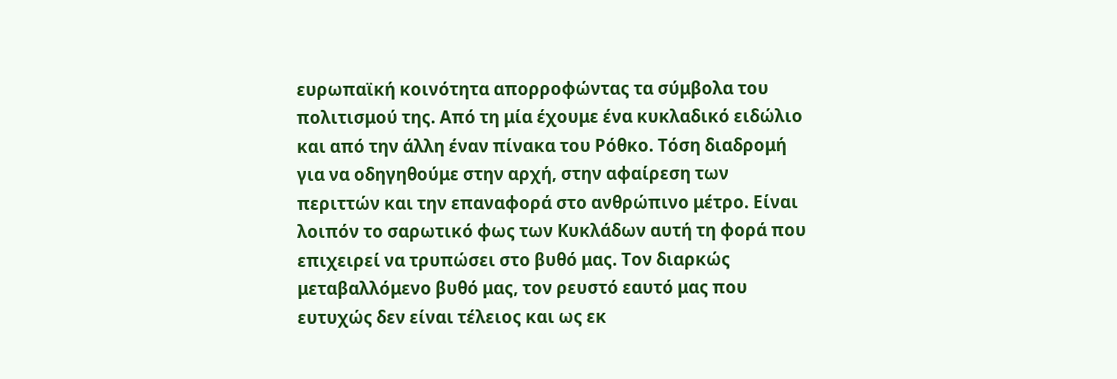ευρωπαϊκή κοινότητα απορροφώντας τα σύμβολα του πολιτισμού της. Από τη μία έχουμε ένα κυκλαδικό ειδώλιο και από την άλλη έναν πίνακα του Ρόθκο. Τόση διαδρομή για να οδηγηθούμε στην αρχή, στην αφαίρεση των περιττών και την επαναφορά στο ανθρώπινο μέτρο. Είναι λοιπόν το σαρωτικό φως των Κυκλάδων αυτή τη φορά που επιχειρεί να τρυπώσει στο βυθό μας. Τον διαρκώς μεταβαλλόμενο βυθό μας, τον ρευστό εαυτό μας που ευτυχώς δεν είναι τέλειος και ως εκ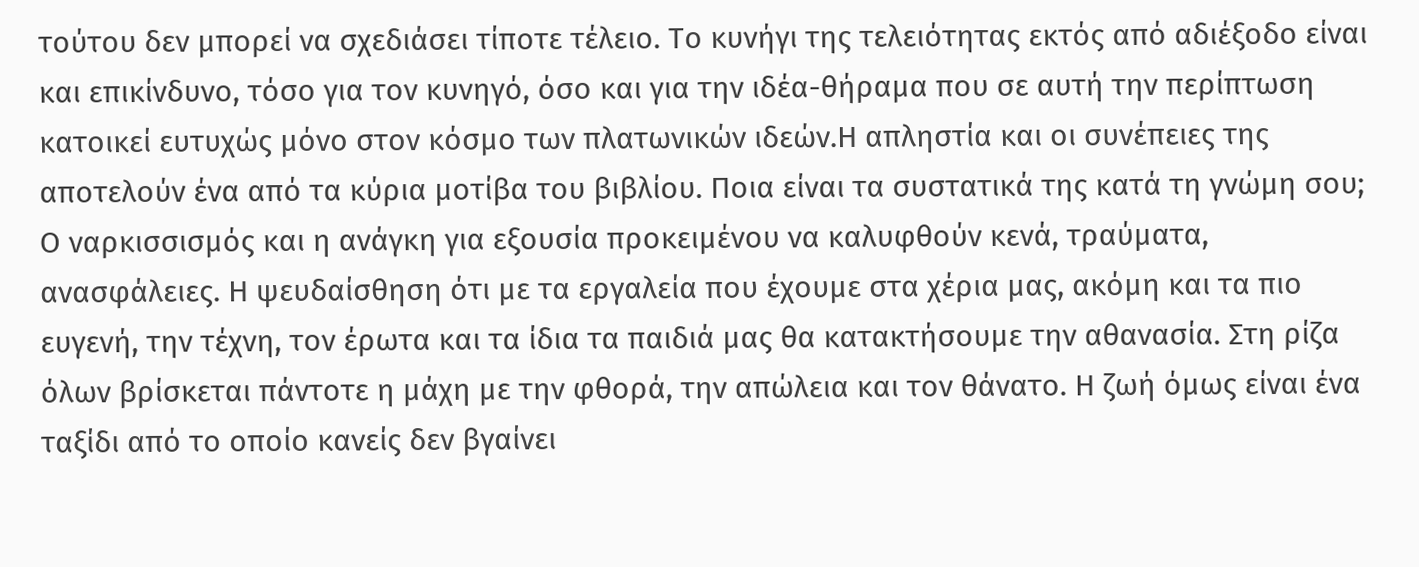τούτου δεν μπορεί να σχεδιάσει τίποτε τέλειο. Το κυνήγι της τελειότητας εκτός από αδιέξοδο είναι και επικίνδυνο, τόσο για τον κυνηγό, όσο και για την ιδέα-θήραμα που σε αυτή την περίπτωση κατοικεί ευτυχώς μόνο στον κόσμο των πλατωνικών ιδεών.Η απληστία και οι συνέπειες της αποτελούν ένα από τα κύρια μοτίβα του βιβλίου. Ποια είναι τα συστατικά της κατά τη γνώμη σου; Ο ναρκισσισμός και η ανάγκη για εξουσία προκειμένου να καλυφθούν κενά, τραύματα, ανασφάλειες. Η ψευδαίσθηση ότι με τα εργαλεία που έχουμε στα χέρια μας, ακόμη και τα πιο ευγενή, την τέχνη, τον έρωτα και τα ίδια τα παιδιά μας θα κατακτήσουμε την αθανασία. Στη ρίζα όλων βρίσκεται πάντοτε η μάχη με την φθορά, την απώλεια και τον θάνατο. Η ζωή όμως είναι ένα ταξίδι από το οποίο κανείς δεν βγαίνει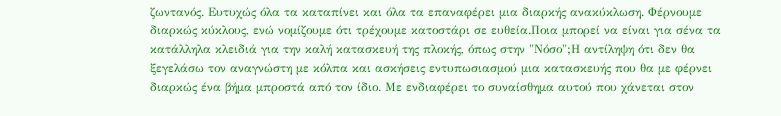ζωντανός. Ευτυχώς όλα τα καταπίνει και όλα τα επαναφέρει μια διαρκής ανακύκλωση. Φέρνουμε διαρκώς κύκλους, ενώ νομίζουμε ότι τρέχουμε κατοστάρι σε ευθεία.Ποια μπορεί να είναι για σένα τα κατάλληλα κλειδιά για την καλή κατασκευή της πλοκής, όπως στην "Νόσο";Η αντίληψη ότι δεν θα ξεγελάσω τον αναγνώστη με κόλπα και ασκήσεις εντυπωσιασμού μια κατασκευής που θα με φέρνει διαρκώς ένα βήμα μπροστά από τον ίδιο. Με ενδιαφέρει το συναίσθημα αυτού που χάνεται στον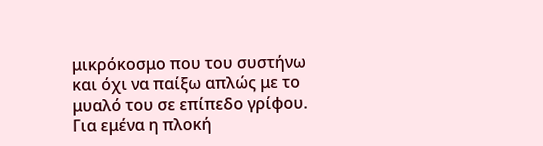μικρόκοσμο που του συστήνω και όχι να παίξω απλώς με το μυαλό του σε επίπεδο γρίφου. Για εμένα η πλοκή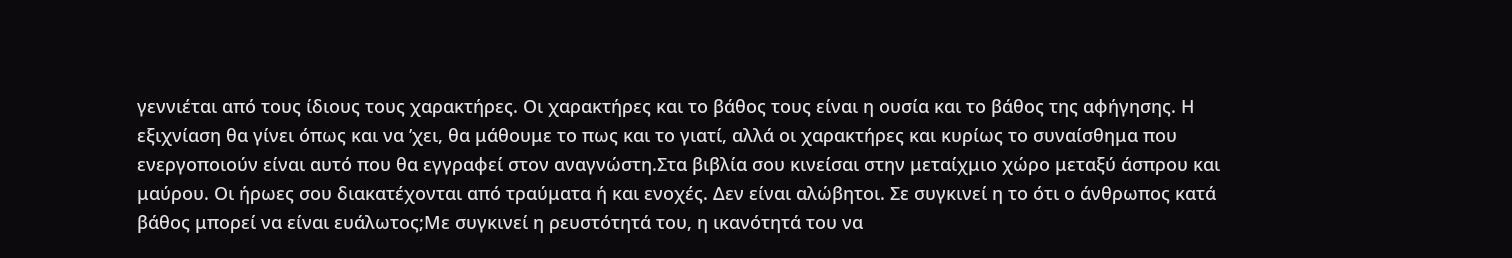γεννιέται από τους ίδιους τους χαρακτήρες. Οι χαρακτήρες και το βάθος τους είναι η ουσία και το βάθος της αφήγησης. Η εξιχνίαση θα γίνει όπως και να ’χει, θα μάθουμε το πως και το γιατί, αλλά οι χαρακτήρες και κυρίως το συναίσθημα που ενεργοποιούν είναι αυτό που θα εγγραφεί στον αναγνώστη.Στα βιβλία σου κινείσαι στην μεταίχμιο χώρο μεταξύ άσπρου και μαύρου. Οι ήρωες σου διακατέχονται από τραύματα ή και ενοχές. Δεν είναι αλώβητοι. Σε συγκινεί η το ότι ο άνθρωπος κατά βάθος μπορεί να είναι ευάλωτος;Με συγκινεί η ρευστότητά του, η ικανότητά του να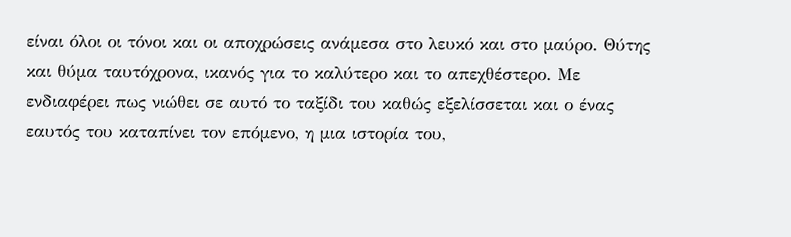είναι όλοι οι τόνοι και οι αποχρώσεις ανάμεσα στο λευκό και στο μαύρο. Θύτης και θύμα ταυτόχρονα, ικανός για το καλύτερο και το απεχθέστερο. Με ενδιαφέρει πως νιώθει σε αυτό το ταξίδι του καθώς εξελίσσεται και ο ένας εαυτός του καταπίνει τον επόμενο, η μια ιστορία του,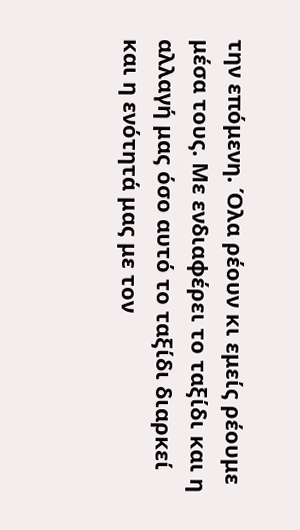την επόμενη. Όλα ρέουν κι εμείς ρέουμε μέσα τους. Με ενδιαφέρει το ταξίδι και η αλλαγή μας όσο αυτό το ταξίδι διαρκεί και η ενότητά μας με τον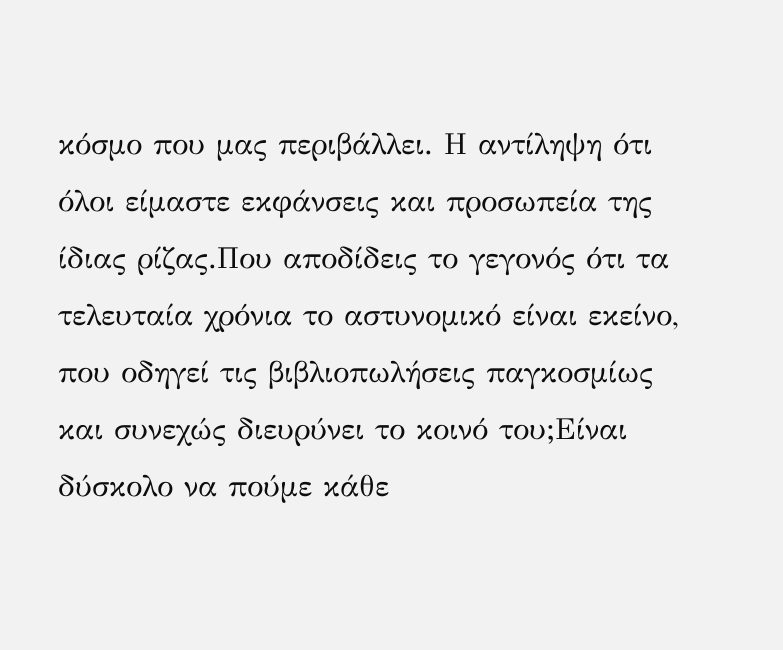κόσμο που μας περιβάλλει. Η αντίληψη ότι όλοι είμαστε εκφάνσεις και προσωπεία της ίδιας ρίζας.Που αποδίδεις το γεγονός ότι τα τελευταία χρόνια το αστυνομικό είναι εκείνο, που οδηγεί τις βιβλιοπωλήσεις παγκοσμίως και συνεχώς διευρύνει το κοινό του;Είναι δύσκολο να πούμε κάθε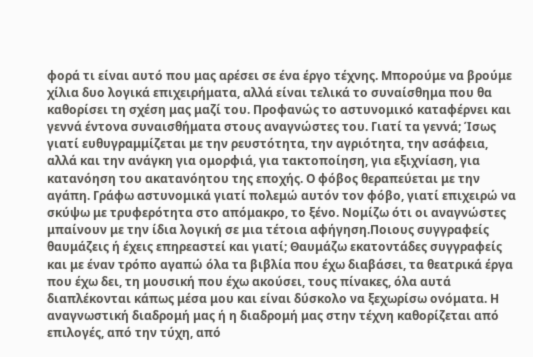φορά τι είναι αυτό που μας αρέσει σε ένα έργο τέχνης. Μπορούμε να βρούμε χίλια δυο λογικά επιχειρήματα, αλλά είναι τελικά το συναίσθημα που θα καθορίσει τη σχέση μας μαζί του. Προφανώς το αστυνομικό καταφέρνει και γεννά έντονα συναισθήματα στους αναγνώστες του. Γιατί τα γεννά; Ίσως γιατί ευθυγραμμίζεται με την ρευστότητα, την αγριότητα, την ασάφεια, αλλά και την ανάγκη για ομορφιά, για τακτοποίηση, για εξιχνίαση, για κατανόηση του ακατανόητου της εποχής. Ο φόβος θεραπεύεται με την αγάπη. Γράφω αστυνομικά γιατί πολεμώ αυτόν τον φόβο, γιατί επιχειρώ να σκύψω με τρυφερότητα στο απόμακρο, το ξένο. Νομίζω ότι οι αναγνώστες μπαίνουν με την ίδια λογική σε μια τέτοια αφήγηση.Ποιους συγγραφείς θαυμάζεις ή έχεις επηρεαστεί και γιατί; Θαυμάζω εκατοντάδες συγγραφείς και με έναν τρόπο αγαπώ όλα τα βιβλία που έχω διαβάσει, τα θεατρικά έργα που έχω δει, τη μουσική που έχω ακούσει, τους πίνακες, όλα αυτά διαπλέκονται κάπως μέσα μου και είναι δύσκολο να ξεχωρίσω ονόματα. Η αναγνωστική διαδρομή μας ή η διαδρομή μας στην τέχνη καθορίζεται από επιλογές, από την τύχη, από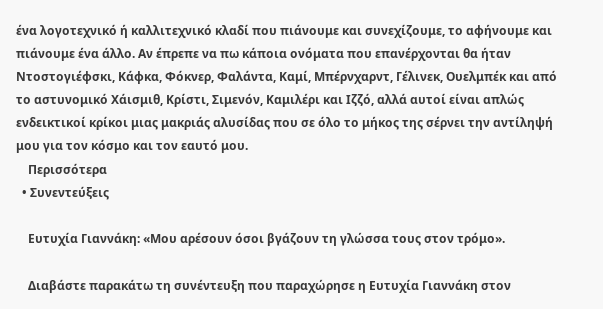ένα λογοτεχνικό ή καλλιτεχνικό κλαδί που πιάνουμε και συνεχίζουμε, το αφήνουμε και πιάνουμε ένα άλλο. Αν έπρεπε να πω κάποια ονόματα που επανέρχονται θα ήταν Ντοστογιέφσκι, Κάφκα, Φόκνερ, Φαλάντα, Καμί, Μπέρνχαρντ, Γέλινεκ, Ουελμπέκ και από το αστυνομικό Χάισμιθ, Κρίστι, Σιμενόν, Καμιλέρι και Ιζζό, αλλά αυτοί είναι απλώς ενδεικτικοί κρίκοι μιας μακριάς αλυσίδας που σε όλο το μήκος της σέρνει την αντίληψή μου για τον κόσμο και τον εαυτό μου.
    Περισσότερα
  • Συνεντεύξεις

    Ευτυχία Γιαννάκη: «Μου αρέσουν όσοι βγάζουν τη γλώσσα τους στον τρόμο».

    Διαβάστε παρακάτω τη συνέντευξη που παραχώρησε η Ευτυχία Γιαννάκη στον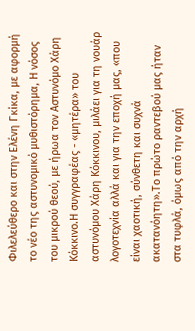Φιλελεύθερο και στην Ελένη Γκίκα, με αφορμή το νέο της αστυνομικό μυθιστόρημα, Η νόσος του μικρού θεού, με ήρωα τον Αστυνόμο Χάρη Κόκκινο.Η συγγραφέας - «μητέρα» του αστυνόμου Χάρη Κόκκινου, μιλάει για τη νουάρ λογοτεχνία αλλά και για την εποχή μας, «που είναι χαοτική, σύνθετη και συχνά ακατανόητη».Το πρώτο ραντεβού μας ήταν στα τυφλά, όμως από την αρχή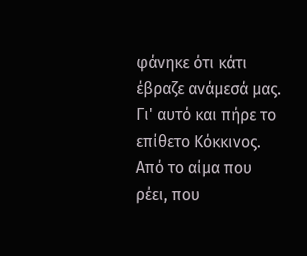φάνηκε ότι κάτι έβραζε ανάμεσά μας. Γι' αυτό και πήρε το επίθετο Κόκκινος. Από το αίμα που ρέει, που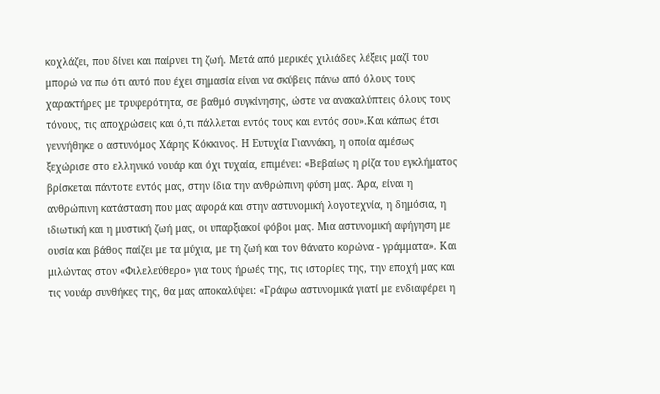κοχλάζει, που δίνει και παίρνει τη ζωή. Μετά από μερικές χιλιάδες λέξεις μαζί του μπορώ να πω ότι αυτό που έχει σημασία είναι να σκύβεις πάνω από όλους τους χαρακτήρες με τρυφερότητα, σε βαθμό συγκίνησης, ώστε να ανακαλύπτεις όλους τους τόνους, τις αποχρώσεις και ό,τι πάλλεται εντός τους και εντός σου».Και κάπως έτσι γεννήθηκε ο αστυνόμος Χάρης Κόκκινος. Η Ευτυχία Γιαννάκη, η οποία αμέσως ξεχώρισε στο ελληνικό νουάρ και όχι τυχαία, επιμένει: «Βεβαίως η ρίζα του εγκλήματος βρίσκεται πάντοτε εντός μας, στην ίδια την ανθρώπινη φύση μας. Άρα, είναι η ανθρώπινη κατάσταση που μας αφορά και στην αστυνομική λογοτεχνία, η δημόσια, η ιδιωτική και η μυστική ζωή μας, οι υπαρξιακοί φόβοι μας. Μια αστυνομική αφήγηση με ουσία και βάθος παίζει με τα μύχια, με τη ζωή και τον θάνατο κορώνα - γράμματα». Και μιλώντας στον «Φιλελεύθερο» για τους ήρωές της, τις ιστορίες της, την εποχή μας και τις νουάρ συνθήκες της, θα μας αποκαλύψει: «Γράφω αστυνομικά γιατί με ενδιαφέρει η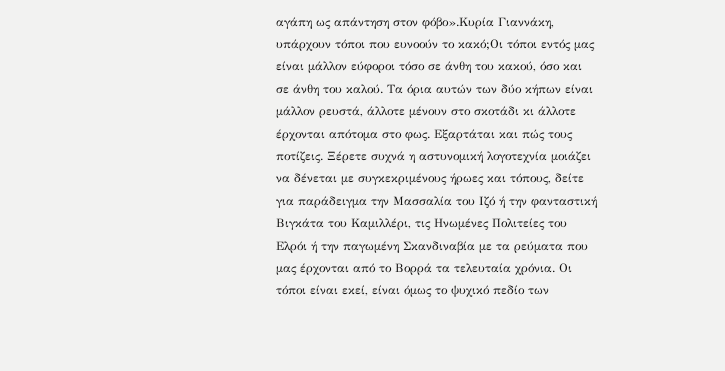αγάπη ως απάντηση στον φόβο».Κυρία Γιαννάκη, υπάρχουν τόποι που ευνοούν το κακό;Οι τόποι εντός μας είναι μάλλον εύφοροι τόσο σε άνθη του κακού, όσο και σε άνθη του καλού. Τα όρια αυτών των δύο κήπων είναι μάλλον ρευστά, άλλοτε μένουν στο σκοτάδι κι άλλοτε έρχονται απότομα στο φως. Εξαρτάται και πώς τους ποτίζεις. Ξέρετε συχνά η αστυνομική λογοτεχνία μοιάζει να δένεται με συγκεκριμένους ήρωες και τόπους, δείτε για παράδειγμα την Μασσαλία του Ιζό ή την φανταστική Βιγκάτα του Καμιλλέρι, τις Ηνωμένες Πολιτείες του Ελρόι ή την παγωμένη Σκανδιναβία με τα ρεύματα που μας έρχονται από το Βορρά τα τελευταία χρόνια. Οι τόποι είναι εκεί, είναι όμως το ψυχικό πεδίο των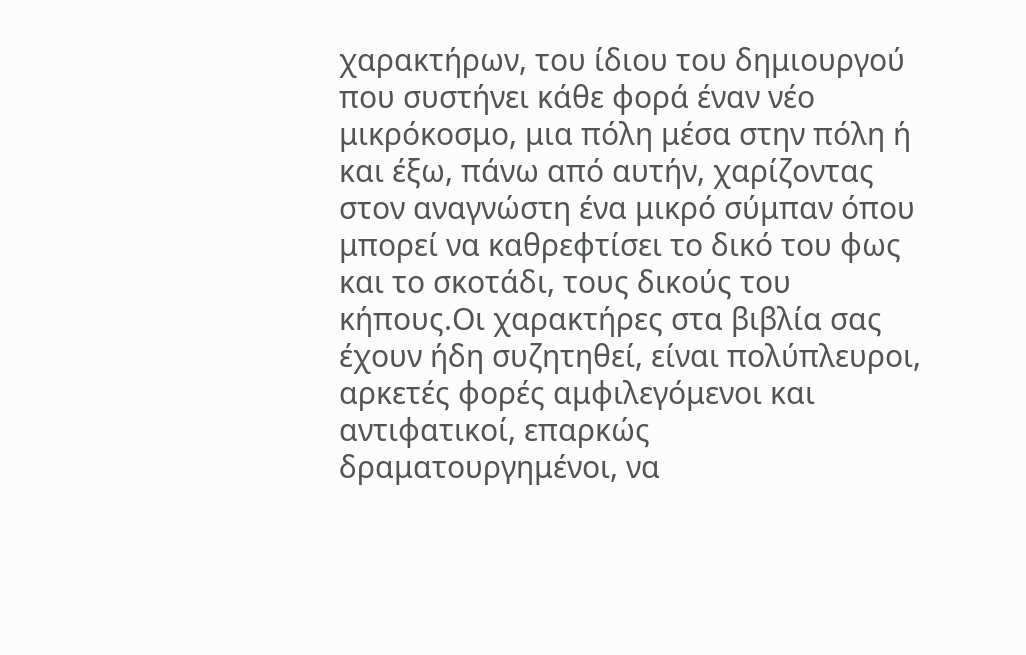χαρακτήρων, του ίδιου του δημιουργού που συστήνει κάθε φορά έναν νέο μικρόκοσμο, μια πόλη μέσα στην πόλη ή και έξω, πάνω από αυτήν, χαρίζοντας στον αναγνώστη ένα μικρό σύμπαν όπου μπορεί να καθρεφτίσει το δικό του φως και το σκοτάδι, τους δικούς του κήπους.Οι χαρακτήρες στα βιβλία σας έχουν ήδη συζητηθεί, είναι πολύπλευροι, αρκετές φορές αμφιλεγόμενοι και αντιφατικοί, επαρκώς δραματουργημένοι, να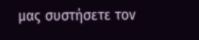μας συστήσετε τον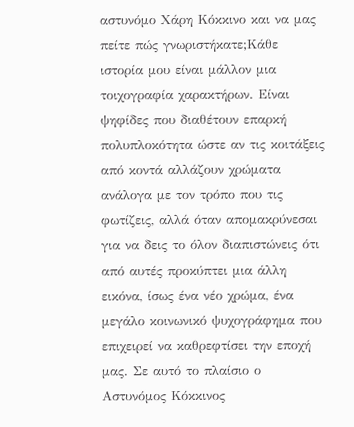αστυνόμο Χάρη Κόκκινο και να μας πείτε πώς γνωριστήκατε;Κάθε ιστορία μου είναι μάλλον μια τοιχογραφία χαρακτήρων. Είναι ψηφίδες που διαθέτουν επαρκή πολυπλοκότητα ώστε αν τις κοιτάξεις από κοντά αλλάζουν χρώματα ανάλογα με τον τρόπο που τις φωτίζεις, αλλά όταν απομακρύνεσαι για να δεις το όλον διαπιστώνεις ότι από αυτές προκύπτει μια άλλη εικόνα, ίσως ένα νέο χρώμα, ένα μεγάλο κοινωνικό ψυχογράφημα που επιχειρεί να καθρεφτίσει την εποχή μας. Σε αυτό το πλαίσιο ο Αστυνόμος Κόκκινος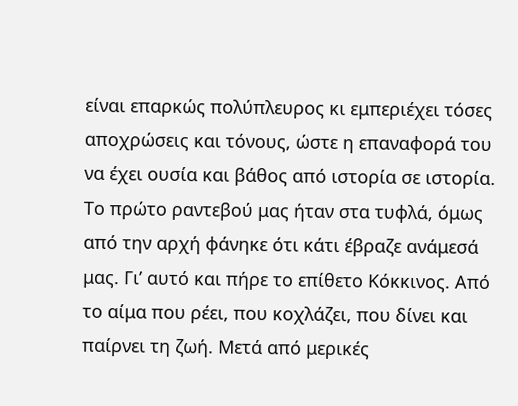είναι επαρκώς πολύπλευρος κι εμπεριέχει τόσες αποχρώσεις και τόνους, ώστε η επαναφορά του να έχει ουσία και βάθος από ιστορία σε ιστορία. Το πρώτο ραντεβού μας ήταν στα τυφλά, όμως από την αρχή φάνηκε ότι κάτι έβραζε ανάμεσά μας. Γι’ αυτό και πήρε το επίθετο Κόκκινος. Από το αίμα που ρέει, που κοχλάζει, που δίνει και παίρνει τη ζωή. Μετά από μερικές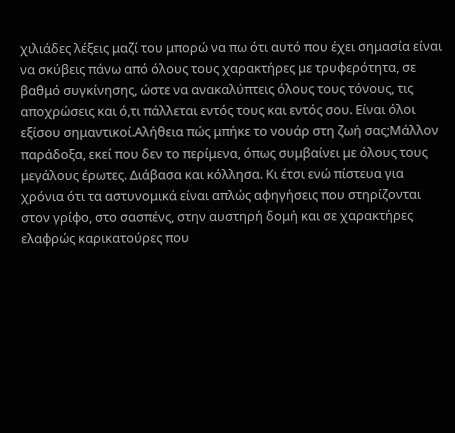χιλιάδες λέξεις μαζί του μπορώ να πω ότι αυτό που έχει σημασία είναι να σκύβεις πάνω από όλους τους χαρακτήρες με τρυφερότητα, σε βαθμό συγκίνησης, ώστε να ανακαλύπτεις όλους τους τόνους, τις αποχρώσεις και ό,τι πάλλεται εντός τους και εντός σου. Είναι όλοι εξίσου σημαντικοί.Αλήθεια πώς μπήκε το νουάρ στη ζωή σας;Μάλλον παράδοξα, εκεί που δεν το περίμενα, όπως συμβαίνει με όλους τους μεγάλους έρωτες. Διάβασα και κόλλησα. Κι έτσι ενώ πίστευα για χρόνια ότι τα αστυνομικά είναι απλώς αφηγήσεις που στηρίζονται στον γρίφο, στο σασπένς, στην αυστηρή δομή και σε χαρακτήρες ελαφρώς καρικατούρες που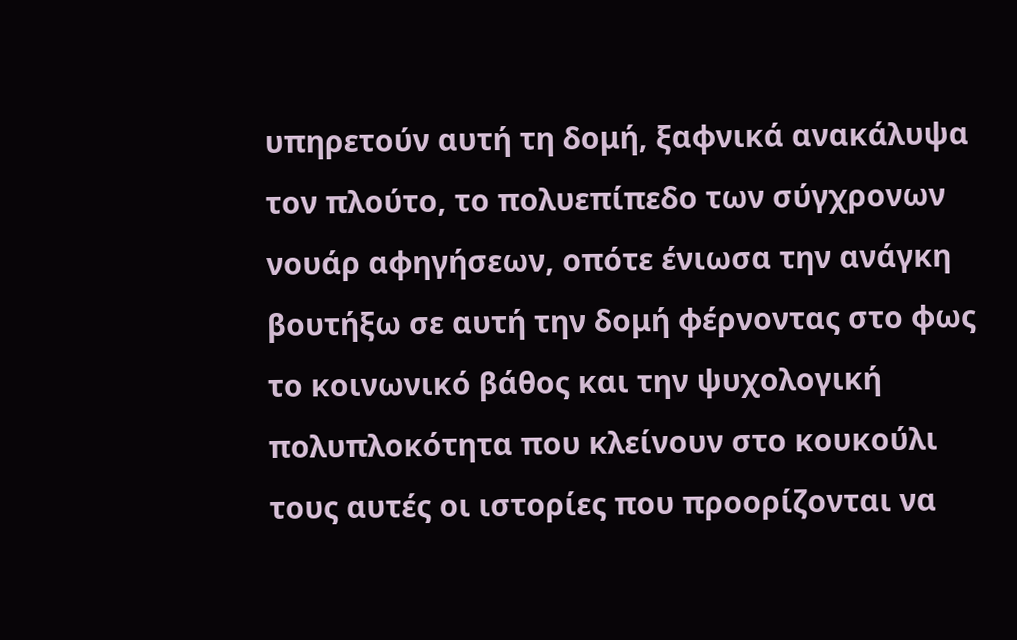υπηρετούν αυτή τη δομή, ξαφνικά ανακάλυψα τον πλούτο, το πολυεπίπεδο των σύγχρονων νουάρ αφηγήσεων, οπότε ένιωσα την ανάγκη βουτήξω σε αυτή την δομή φέρνοντας στο φως το κοινωνικό βάθος και την ψυχολογική πολυπλοκότητα που κλείνουν στο κουκούλι τους αυτές οι ιστορίες που προορίζονται να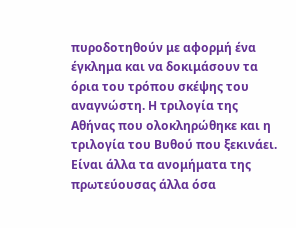πυροδοτηθούν με αφορμή ένα έγκλημα και να δοκιμάσουν τα όρια του τρόπου σκέψης του αναγνώστη. Η τριλογία της Αθήνας που ολοκληρώθηκε και η τριλογία του Βυθού που ξεκινάει. Είναι άλλα τα ανομήματα της πρωτεύουσας άλλα όσα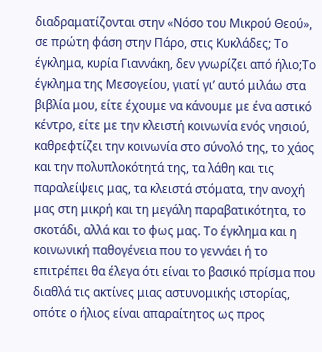διαδραματίζονται στην «Νόσο του Μικρού Θεού», σε πρώτη φάση στην Πάρο, στις Κυκλάδες; Το έγκλημα, κυρία Γιαννάκη, δεν γνωρίζει από ήλιο;Το έγκλημα της Μεσογείου, γιατί γι’ αυτό μιλάω στα βιβλία μου, είτε έχουμε να κάνουμε με ένα αστικό κέντρο, είτε με την κλειστή κοινωνία ενός νησιού, καθρεφτίζει την κοινωνία στο σύνολό της, το χάος και την πολυπλοκότητά της, τα λάθη και τις παραλείψεις μας, τα κλειστά στόματα, την ανοχή μας στη μικρή και τη μεγάλη παραβατικότητα, το σκοτάδι, αλλά και το φως μας. Το έγκλημα και η κοινωνική παθογένεια που το γεννάει ή το επιτρέπει θα έλεγα ότι είναι το βασικό πρίσμα που διαθλά τις ακτίνες μιας αστυνομικής ιστορίας, οπότε ο ήλιος είναι απαραίτητος ως προς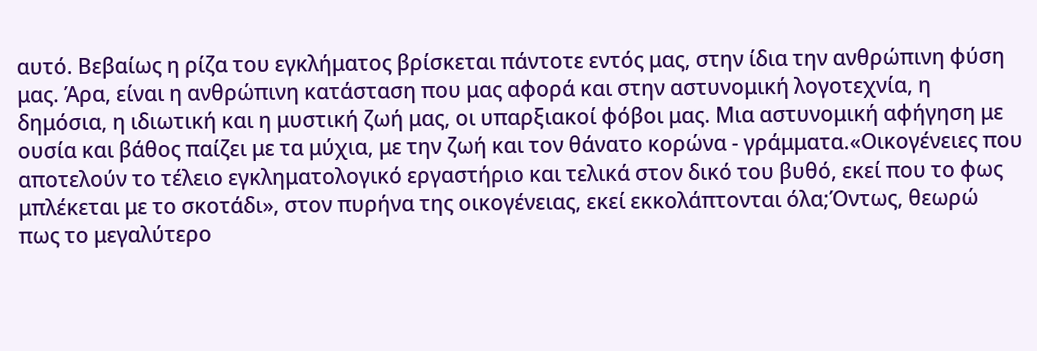αυτό. Βεβαίως η ρίζα του εγκλήματος βρίσκεται πάντοτε εντός μας, στην ίδια την ανθρώπινη φύση μας. Άρα, είναι η ανθρώπινη κατάσταση που μας αφορά και στην αστυνομική λογοτεχνία, η δημόσια, η ιδιωτική και η μυστική ζωή μας, οι υπαρξιακοί φόβοι μας. Μια αστυνομική αφήγηση με ουσία και βάθος παίζει με τα μύχια, με την ζωή και τον θάνατο κορώνα - γράμματα.«Οικογένειες που αποτελούν το τέλειο εγκληματολογικό εργαστήριο και τελικά στον δικό του βυθό, εκεί που το φως μπλέκεται με το σκοτάδι», στον πυρήνα της οικογένειας, εκεί εκκολάπτονται όλα;Όντως, θεωρώ πως το μεγαλύτερο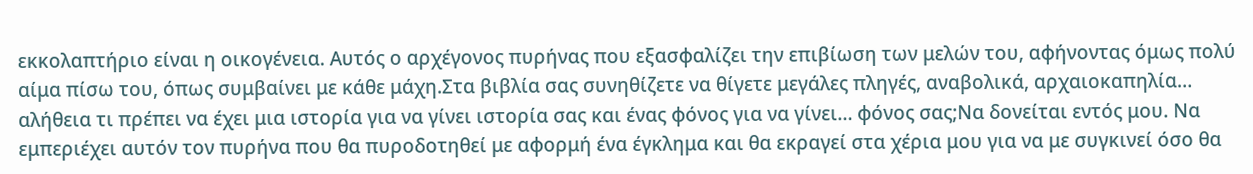εκκολαπτήριο είναι η οικογένεια. Αυτός ο αρχέγονος πυρήνας που εξασφαλίζει την επιβίωση των μελών του, αφήνοντας όμως πολύ αίμα πίσω του, όπως συμβαίνει με κάθε μάχη.Στα βιβλία σας συνηθίζετε να θίγετε μεγάλες πληγές, αναβολικά, αρχαιοκαπηλία… αλήθεια τι πρέπει να έχει μια ιστορία για να γίνει ιστορία σας και ένας φόνος για να γίνει… φόνος σας;Να δονείται εντός μου. Να εμπεριέχει αυτόν τον πυρήνα που θα πυροδοτηθεί με αφορμή ένα έγκλημα και θα εκραγεί στα χέρια μου για να με συγκινεί όσο θα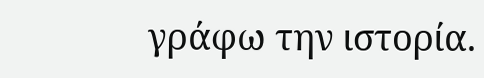γράφω την ιστορία.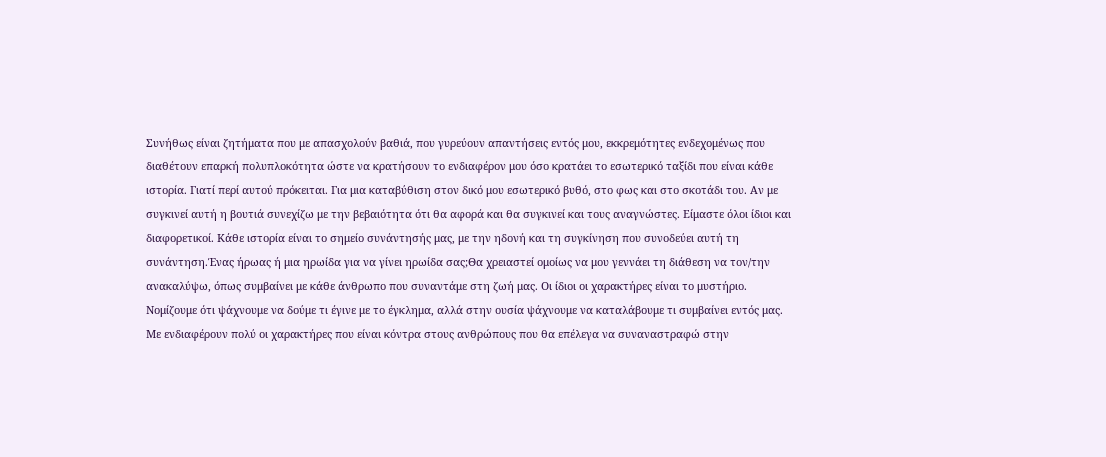Συνήθως είναι ζητήματα που με απασχολούν βαθιά, που γυρεύουν απαντήσεις εντός μου, εκκρεμότητες ενδεχομένως που διαθέτουν επαρκή πολυπλοκότητα ώστε να κρατήσουν το ενδιαφέρον μου όσο κρατάει το εσωτερικό ταξίδι που είναι κάθε ιστορία. Γιατί περί αυτού πρόκειται. Για μια καταβύθιση στον δικό μου εσωτερικό βυθό, στο φως και στο σκοτάδι του. Αν με συγκινεί αυτή η βουτιά συνεχίζω με την βεβαιότητα ότι θα αφορά και θα συγκινεί και τους αναγνώστες. Είμαστε όλοι ίδιοι και διαφορετικοί. Κάθε ιστορία είναι το σημείο συνάντησής μας, με την ηδονή και τη συγκίνηση που συνοδεύει αυτή τη συνάντηση.Ένας ήρωας ή μια ηρωίδα για να γίνει ηρωίδα σας;Θα χρειαστεί ομοίως να μου γεννάει τη διάθεση να τον/την ανακαλύψω, όπως συμβαίνει με κάθε άνθρωπο που συναντάμε στη ζωή μας. Οι ίδιοι οι χαρακτήρες είναι το μυστήριο. Νομίζουμε ότι ψάχνουμε να δούμε τι έγινε με το έγκλημα, αλλά στην ουσία ψάχνουμε να καταλάβουμε τι συμβαίνει εντός μας. Με ενδιαφέρουν πολύ οι χαρακτήρες που είναι κόντρα στους ανθρώπους που θα επέλεγα να συναναστραφώ στην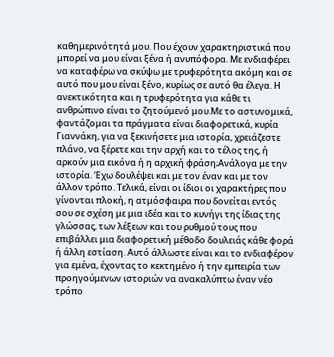καθημερινότητά μου. Που έχουν χαρακτηριστικά που μπορεί να μου είναι ξένα ή ανυπόφορα. Με ενδιαφέρει να καταφέρω να σκύψω με τρυφερότητα ακόμη και σε αυτό που μου είναι ξένο, κυρίως σε αυτό θα έλεγα. Η ανεκτικότητα και η τρυφερότητα για κάθε τι ανθρώπινο είναι το ζητούμενό μου.Με το αστυνομικά, φαντάζομαι τα πράγματα είναι διαφορετικά, κυρία Γιαννάκη, για να ξεκινήσετε μια ιστορία, χρειάζεστε πλάνο, να ξέρετε και την αρχή και το τέλος της, ή αρκούν μια εικόνα ή η αρχική φράση;Ανάλογα με την ιστορία. Έχω δουλέψει και με τον έναν και με τον άλλον τρόπο. Τελικά, είναι οι ίδιοι οι χαρακτήρες που γίνονται πλοκή, η ατμόσφαιρα που δονείται εντός σου σε σχέση με μια ιδέα και το κυνήγι της ίδιας της γλώσσας, των λέξεων και του ρυθμού τους που επιβάλλει μια διαφορετική μέθοδο δουλειάς κάθε φορά ή άλλη εστίαση. Αυτό άλλωστε είναι και το ενδιαφέρον για εμένα, έχοντας το κεκτημένο ή την εμπειρία των προηγούμενων ιστοριών να ανακαλύπτω έναν νέο τρόπο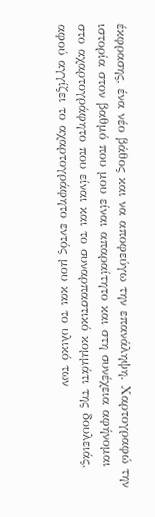έκφρασης, ένα νέο βάθος και να αποφεύγω την επανάληψη. Χαρτογραφώ την ιστορία στον βαθμό που μου είναι απαραίτητο και στη συνέχεια αφήνομαι στο αχαρτογράφητο που είναι και το συναρπαστικό κομμάτι της δουλειάς, αφού αγγίζει το αχαρτογράφητο εντός μου και το υλικό των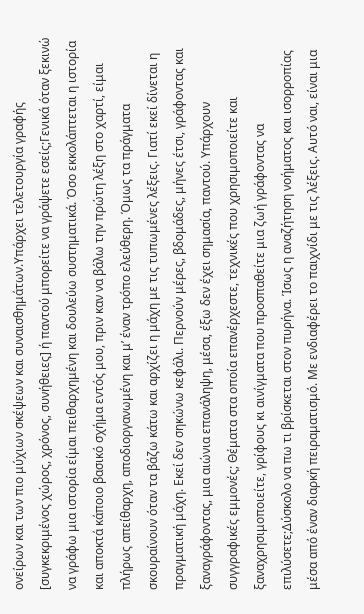ονείρων και των πιο μύχιων σκέψεων και συναισθημάτων.Υπάρχει τελετουργία γραφής [συγκεκριμένος χώρος, χρόνος, συνήθειες] ή παντού μπορείτε να γράψετε εσείς;Γενικά όταν ξεκινώ να γράφω μια ιστορία είμαι πειθαρχημένη και δουλεύω συστηματικά. Όσο εκκολάπτεται η ιστορία και αποκτά κάποιο βασικό σχήμα εντός μου, πριν καν να βάλω την πρώτη λέξη στο χαρτί, είμαι πλήρως απείθαρχη, αποδιοργανωμένη και μ’ έναν τρόπο ελεύθερη. Όμως τα πράγματα σκουραίνουν όταν τα βάζω κάτω και αρχίζει η μάχη με τις τυπωμένες λέξεις. Γιατί εκεί δίνεται η πραγματική μάχη. Εκεί δεν σηκώνω κεφάλι. Περνούν μέρες, βδομάδες, μήνες έτσι, γράφοντας και ξαναγράφοντας, μια αιώνια επανάληψη, μέσα, έξω δεν έχει σημασία, παντού. Υπάρχουν συγγραφικές εμμονές; Θέματα στα οποία επανέρχεστε, τεχνικές που χρησιμοποιείτε και ξαναχρησιμοποιείτε, γρίφους κι αινίγματα που προσπαθείτε μια ζωή γράφοντας να επιλύσετε;Δύσκολο να πω τι βρίσκεται στον πυρήνα. Ίσως η αναζήτηση νοήματος και ισορροπίας μέσα από έναν διαρκή πειραματισμό. Με ενδιαφέρει το παιχνίδι με τις λέξεις. Αυτό ναι, είναι μια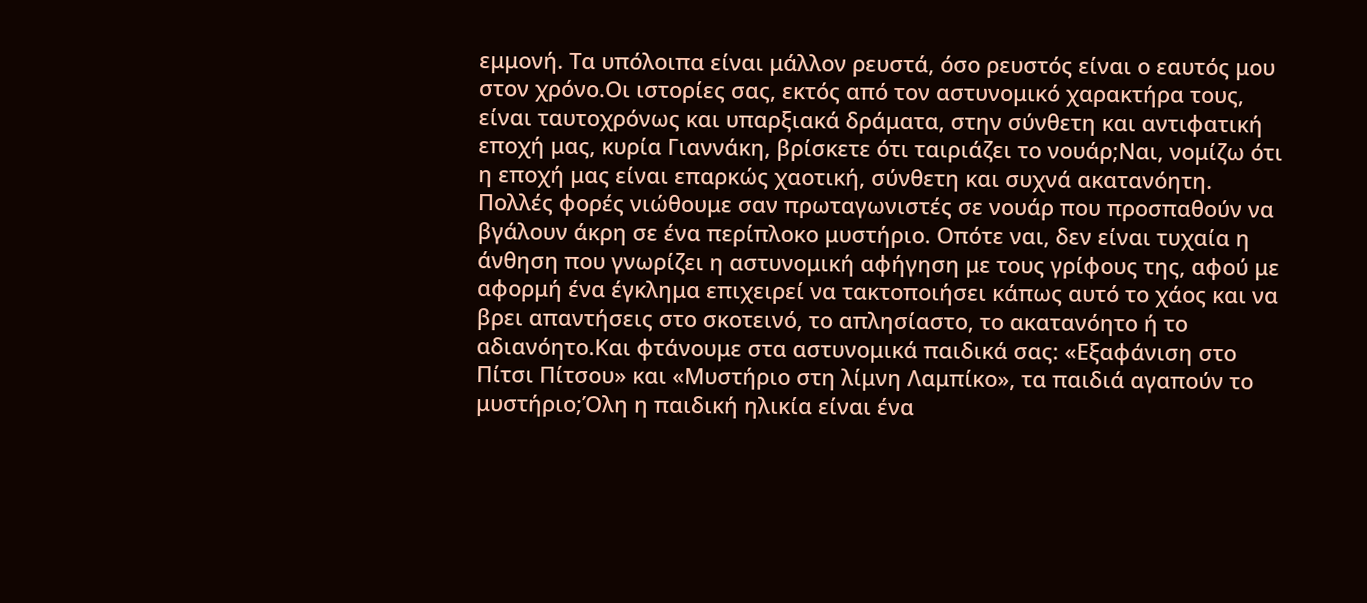εμμονή. Τα υπόλοιπα είναι μάλλον ρευστά, όσο ρευστός είναι ο εαυτός μου στον χρόνο.Οι ιστορίες σας, εκτός από τον αστυνομικό χαρακτήρα τους, είναι ταυτοχρόνως και υπαρξιακά δράματα, στην σύνθετη και αντιφατική εποχή μας, κυρία Γιαννάκη, βρίσκετε ότι ταιριάζει το νουάρ;Ναι, νομίζω ότι η εποχή μας είναι επαρκώς χαοτική, σύνθετη και συχνά ακατανόητη. Πολλές φορές νιώθουμε σαν πρωταγωνιστές σε νουάρ που προσπαθούν να βγάλουν άκρη σε ένα περίπλοκο μυστήριο. Οπότε ναι, δεν είναι τυχαία η άνθηση που γνωρίζει η αστυνομική αφήγηση με τους γρίφους της, αφού με αφορμή ένα έγκλημα επιχειρεί να τακτοποιήσει κάπως αυτό το χάος και να βρει απαντήσεις στο σκοτεινό, το απλησίαστο, το ακατανόητο ή το αδιανόητο.Και φτάνουμε στα αστυνομικά παιδικά σας: «Εξαφάνιση στο Πίτσι Πίτσου» και «Μυστήριο στη λίμνη Λαμπίκο», τα παιδιά αγαπούν το μυστήριο;Όλη η παιδική ηλικία είναι ένα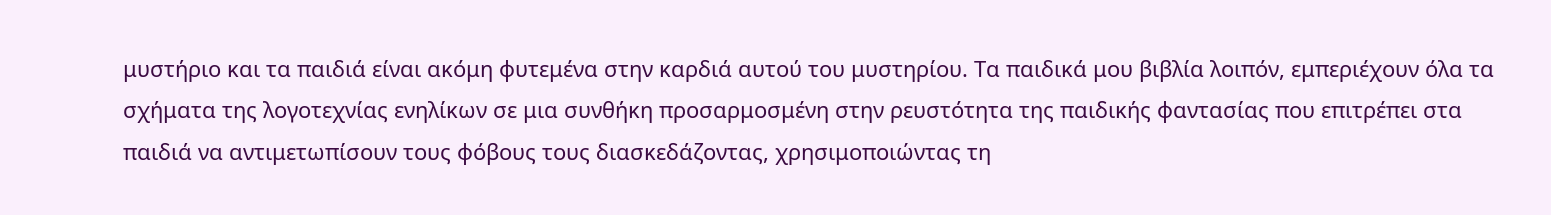μυστήριο και τα παιδιά είναι ακόμη φυτεμένα στην καρδιά αυτού του μυστηρίου. Τα παιδικά μου βιβλία λοιπόν, εμπεριέχουν όλα τα σχήματα της λογοτεχνίας ενηλίκων σε μια συνθήκη προσαρμοσμένη στην ρευστότητα της παιδικής φαντασίας που επιτρέπει στα παιδιά να αντιμετωπίσουν τους φόβους τους διασκεδάζοντας, χρησιμοποιώντας τη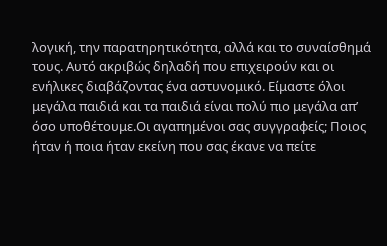λογική, την παρατηρητικότητα, αλλά και το συναίσθημά τους. Αυτό ακριβώς δηλαδή που επιχειρούν και οι ενήλικες διαβάζοντας ένα αστυνομικό. Είμαστε όλοι μεγάλα παιδιά και τα παιδιά είναι πολύ πιο μεγάλα απ’ όσο υποθέτουμε.Οι αγαπημένοι σας συγγραφείς; Ποιος ήταν ή ποια ήταν εκείνη που σας έκανε να πείτε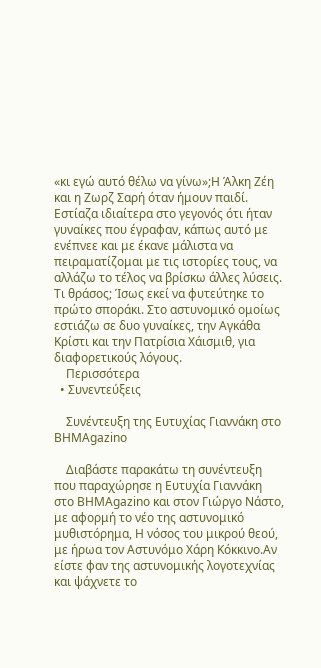«κι εγώ αυτό θέλω να γίνω»;Η Άλκη Ζέη και η Ζωρζ Σαρή όταν ήμουν παιδί. Εστίαζα ιδιαίτερα στο γεγονός ότι ήταν γυναίκες που έγραφαν, κάπως αυτό με ενέπνεε και με έκανε μάλιστα να πειραματίζομαι με τις ιστορίες τους, να αλλάζω το τέλος να βρίσκω άλλες λύσεις. Τι θράσος; Ίσως εκεί να φυτεύτηκε το πρώτο σποράκι. Στο αστυνομικό ομοίως εστιάζω σε δυο γυναίκες, την Αγκάθα Κρίστι και την Πατρίσια Χάισμιθ, για διαφορετικούς λόγους.
    Περισσότερα
  • Συνεντεύξεις

    Συνέντευξη της Ευτυχίας Γιαννάκη στo BHMAgazino

    Διαβάστε παρακάτω τη συνέντευξη που παραχώρησε η Ευτυχία Γιαννάκη στο ΒΗΜΑgazino και στον Γιώργο Νάστο, με αφορμή το νέο της αστυνομικό μυθιστόρημα, Η νόσος του μικρού θεού, με ήρωα τον Αστυνόμο Χάρη Κόκκινο.Αν είστε φαν της αστυνομικής λογοτεχνίας και ψάχνετε το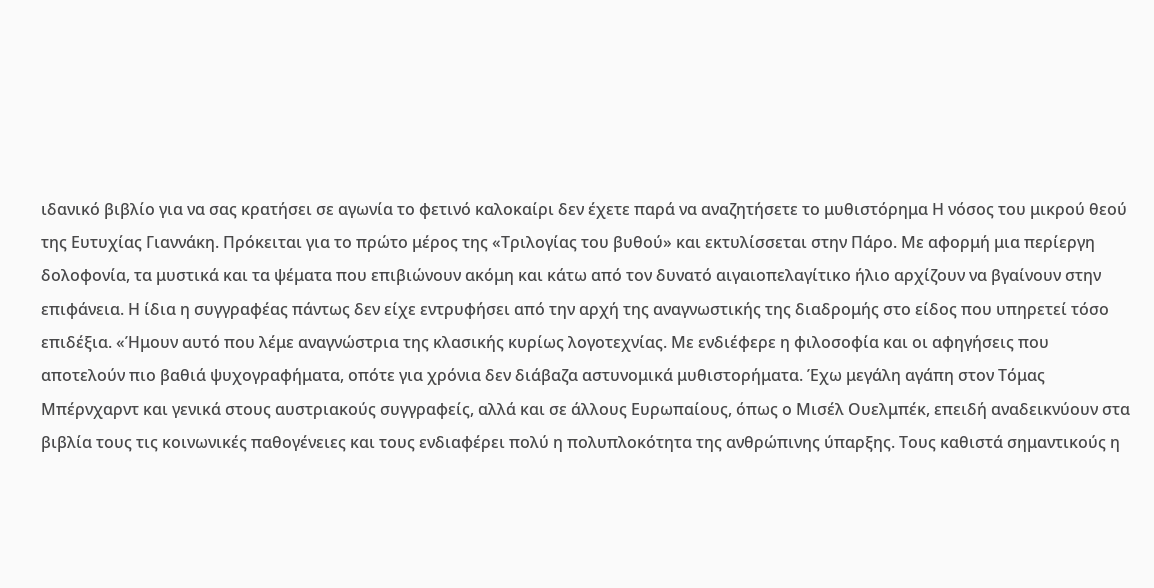ιδανικό βιβλίο για να σας κρατήσει σε αγωνία το φετινό καλοκαίρι δεν έχετε παρά να αναζητήσετε το μυθιστόρημα Η νόσος του μικρού θεού της Ευτυχίας Γιαννάκη. Πρόκειται για το πρώτο μέρος της «Τριλογίας του βυθού» και εκτυλίσσεται στην Πάρο. Με αφορμή μια περίεργη δολοφονία, τα μυστικά και τα ψέματα που επιβιώνουν ακόμη και κάτω από τον δυνατό αιγαιοπελαγίτικο ήλιο αρχίζουν να βγαίνουν στην επιφάνεια. Η ίδια η συγγραφέας πάντως δεν είχε εντρυφήσει από την αρχή της αναγνωστικής της διαδρομής στο είδος που υπηρετεί τόσο επιδέξια. «Ήμουν αυτό που λέμε αναγνώστρια της κλασικής κυρίως λογοτεχνίας. Με ενδιέφερε η φιλοσοφία και οι αφηγήσεις που αποτελούν πιο βαθιά ψυχογραφήματα, οπότε για χρόνια δεν διάβαζα αστυνομικά μυθιστορήματα. Έχω μεγάλη αγάπη στον Τόμας Μπέρνχαρντ και γενικά στους αυστριακούς συγγραφείς, αλλά και σε άλλους Ευρωπαίους, όπως ο Μισέλ Ουελμπέκ, επειδή αναδεικνύουν στα βιβλία τους τις κοινωνικές παθογένειες και τους ενδιαφέρει πολύ η πολυπλοκότητα της ανθρώπινης ύπαρξης. Τους καθιστά σημαντικούς η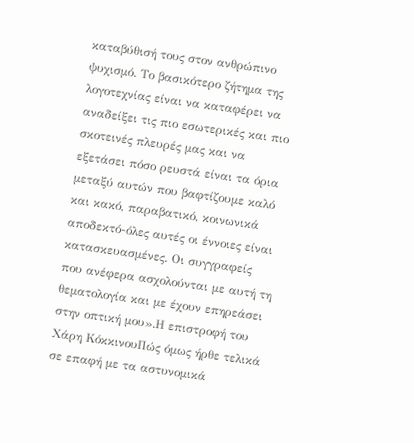καταβύθισή τους στον ανθρώπινο ψυχισμό. Το βασικότερο ζήτημα της λογοτεχνίας είναι να καταφέρει να αναδείξει τις πιο εσωτερικές και πιο σκοτεινές πλευρές μας και να εξετάσει πόσο ρευστά είναι τα όρια μεταξύ αυτών που βαφτίζουμε καλό και κακό, παραβατικό, κοινωνικά αποδεκτό-όλες αυτές οι έννοιες είναι κατασκευασμένες. Οι συγγραφείς που ανέφερα ασχολούνται με αυτή τη θεματολογία και με έχουν επηρεάσει στην οπτική μου».Η επιστροφή του Χάρη ΚόκκινουΠώς όμως ήρθε τελικά σε επαφή με τα αστυνομικά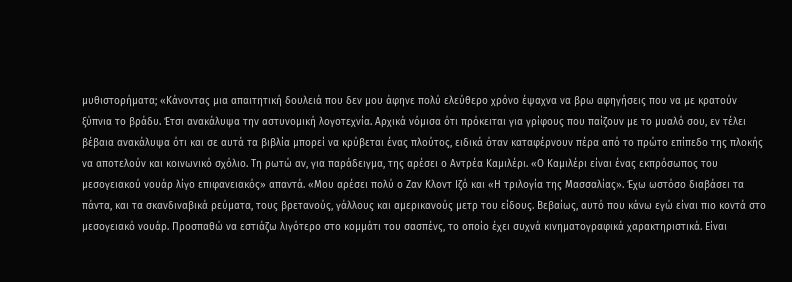μυθιστορήματα; «Κάνοντας μια απαιτητική δουλειά που δεν μου άφηνε πολύ ελεύθερο χρόνο έψαχνα να βρω αφηγήσεις που να με κρατούν ξύπνια το βράδυ. Έτσι ανακάλυψα την αστυνομική λογοτεχνία. Αρχικά νόμισα ότι πρόκειται για γρίφους που παίζουν με το μυαλό σου, εν τέλει βέβαια ανακάλυψα ότι και σε αυτά τα βιβλία μπορεί να κρύβεται ένας πλούτος, ειδικά όταν καταφέρνουν πέρα από το πρώτο επίπεδο της πλοκής να αποτελούν και κοινωνικό σχόλιο. Τη ρωτώ αν, για παράδειγμα, της αρέσει ο Αντρέα Καμιλέρι. «Ο Καμιλέρι είναι ένας εκπρόσωπος του μεσογειακού νουάρ λίγο επιφανειακός» απαντά. «Μου αρέσει πολύ ο Ζαν Κλοντ Ιζό και «Η τριλογία της Μασσαλίας». Έχω ωστόσο διαβάσει τα πάντα, και τα σκανδιναβικά ρεύματα, τους βρετανούς, γάλλους και αμερικανούς μετρ του είδους. Βεβαίως, αυτό που κάνω εγώ είναι πιο κοντά στο μεσογειακό νουάρ. Προσπαθώ να εστιάζω λιγότερο στο κομμάτι του σασπένς, το οποίο έχει συχνά κινηματογραφικά χαρακτηριστικά. Είναι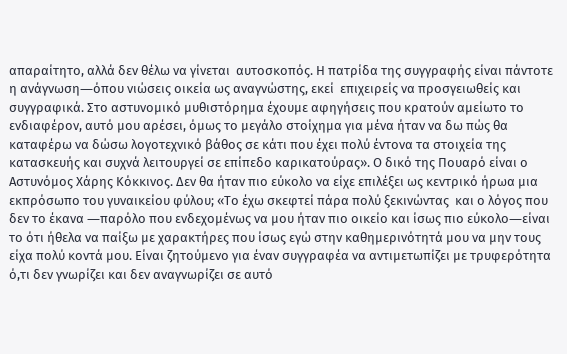απαραίτητο, αλλά δεν θέλω να γίνεται  αυτοσκοπός. Η πατρίδα της συγγραφής είναι πάντοτε η ανάγνωση―όπου νιώσεις οικεία ως αναγνώστης, εκεί  επιχειρείς να προσγειωθείς και συγγραφικά. Στο αστυνομικό μυθιστόρημα έχουμε αφηγήσεις που κρατούν αμείωτο το ενδιαφέρον, αυτό μου αρέσει, όμως το μεγάλο στοίχημα για μένα ήταν να δω πώς θα καταφέρω να δώσω λογοτεχνικό βάθος σε κάτι που έχει πολύ έντονα τα στοιχεία της κατασκευής και συχνά λειτουργεί σε επίπεδο καρικατούρας». Ο δικό της Πουαρό είναι ο Αστυνόμος Χάρης Κόκκινος. Δεν θα ήταν πιο εύκολο να είχε επιλέξει ως κεντρικό ήρωα μια εκπρόσωπο του γυναικείου φύλου; «Το έχω σκεφτεί πάρα πολύ ξεκινώντας  και ο λόγος που δεν το έκανα ―παρόλο που ενδεχομένως να μου ήταν πιο οικείο και ίσως πιο εύκολο―είναι το ότι ήθελα να παίξω με χαρακτήρες που ίσως εγώ στην καθημερινότητά μου να μην τους είχα πολύ κοντά μου. Είναι ζητούμενο για έναν συγγραφέα να αντιμετωπίζει με τρυφερότητα ό,τι δεν γνωρίζει και δεν αναγνωρίζει σε αυτό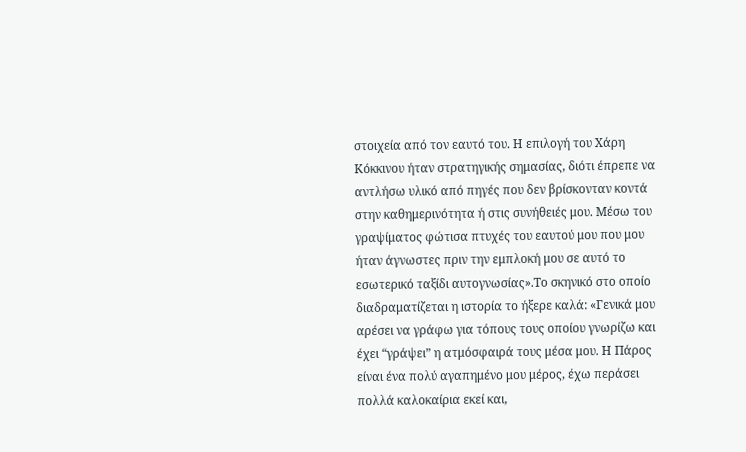στοιχεία από τον εαυτό του. Η επιλογή του Χάρη Κόκκινου ήταν στρατηγικής σημασίας, διότι έπρεπε να αντλήσω υλικό από πηγές που δεν βρίσκονταν κοντά στην καθημερινότητα ή στις συνήθειές μου. Μέσω του γραψίματος φώτισα πτυχές του εαυτού μου που μου ήταν άγνωστες πριν την εμπλοκή μου σε αυτό το εσωτερικό ταξίδι αυτογνωσίας».Το σκηνικό στο οποίο διαδραματίζεται η ιστορία το ήξερε καλά: «Γενικά μου αρέσει να γράφω για τόπους τους οποίου γνωρίζω και έχει “γράψει” η ατμόσφαιρά τους μέσα μου. Η Πάρος είναι ένα πολύ αγαπημένο μου μέρος, έχω περάσει πολλά καλοκαίρια εκεί και,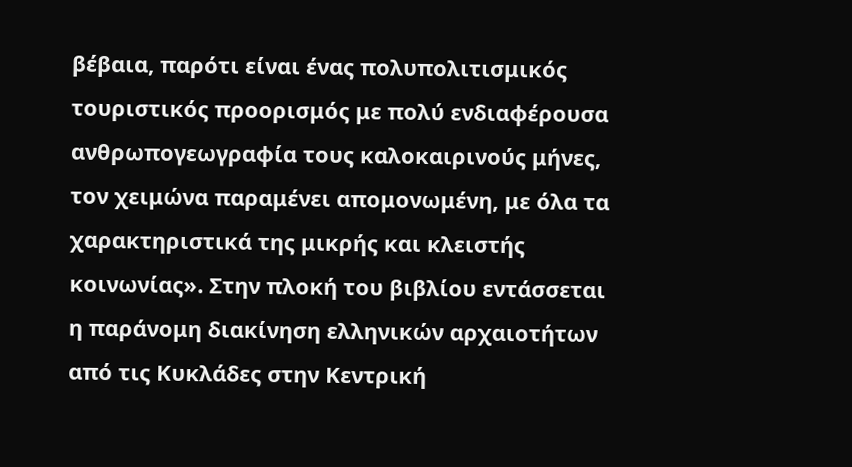βέβαια, παρότι είναι ένας πολυπολιτισμικός τουριστικός προορισμός με πολύ ενδιαφέρουσα ανθρωπογεωγραφία τους καλοκαιρινούς μήνες, τον χειμώνα παραμένει απομονωμένη, με όλα τα χαρακτηριστικά της μικρής και κλειστής κοινωνίας». Στην πλοκή του βιβλίου εντάσσεται η παράνομη διακίνηση ελληνικών αρχαιοτήτων από τις Κυκλάδες στην Κεντρική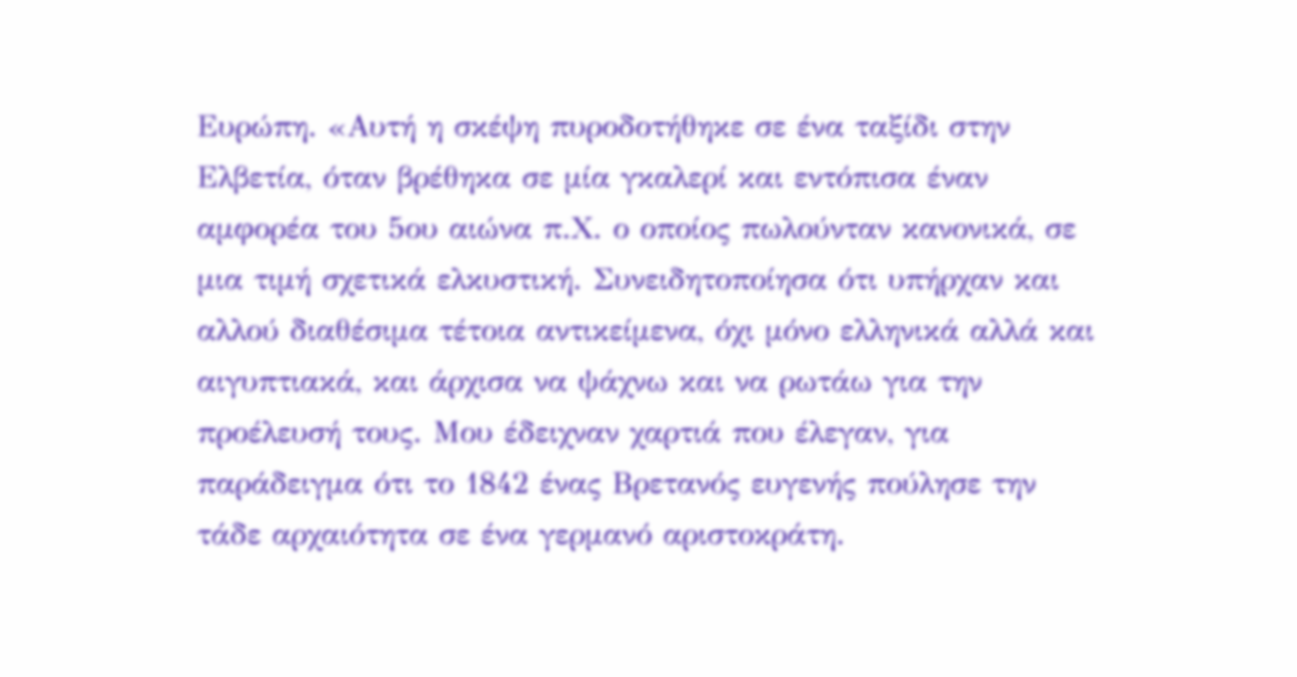Ευρώπη. «Αυτή η σκέψη πυροδοτήθηκε σε ένα ταξίδι στην Ελβετία, όταν βρέθηκα σε μία γκαλερί και εντόπισα έναν αμφορέα του 5ου αιώνα π.Χ. ο οποίος πωλούνταν κανονικά, σε μια τιμή σχετικά ελκυστική. Συνειδητοποίησα ότι υπήρχαν και αλλού διαθέσιμα τέτοια αντικείμενα, όχι μόνο ελληνικά αλλά και αιγυπτιακά, και άρχισα να ψάχνω και να ρωτάω για την προέλευσή τους. Μου έδειχναν χαρτιά που έλεγαν, για παράδειγμα ότι το 1842 ένας Βρετανός ευγενής πούλησε την τάδε αρχαιότητα σε ένα γερμανό αριστοκράτη.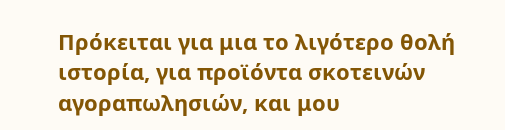Πρόκειται για μια το λιγότερο θολή ιστορία, για προϊόντα σκοτεινών αγοραπωλησιών, και μου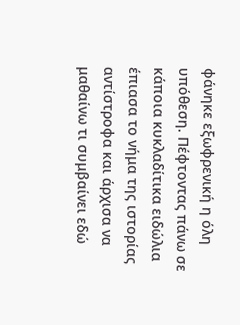φάνηκε εξωφρενική η όλη υπόθεση. Πέφτοντας πάνω σε κάποια κυκλαδίτικα ειδώλια έπιασα το νήμα της ιστορίας αντίστροφα και άρχισα να μαθαίνω τι συμβαίνει εδώ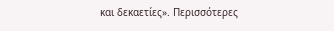και δεκαετίες». Περισσότερες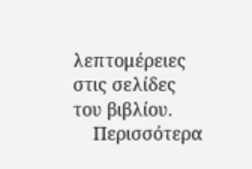λεπτομέρειες στις σελίδες του βιβλίου.
    Περισσότερα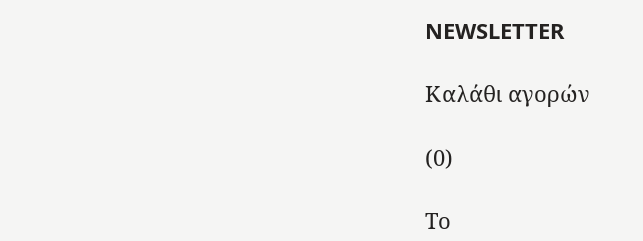NEWSLETTER

Καλάθι αγορών

(0)

Το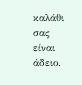καλάθι σας είναι άδειο.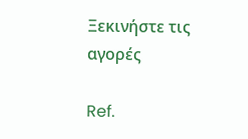Ξεκινήστε τις αγορές

Ref.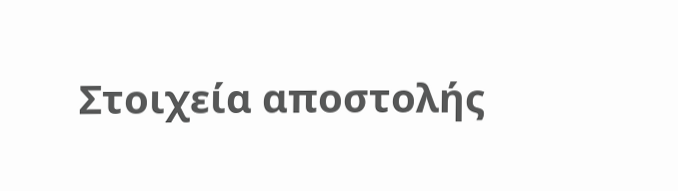Στοιχεία αποστολής